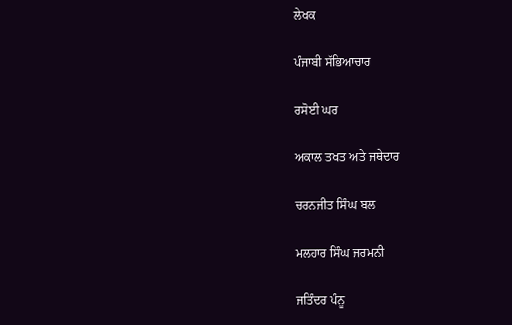ਲੇਖਕ

ਪੰਜਾਬੀ ਸੱਭਿਆਚਾਰ

ਰਸੋਈ ਘਰ

ਅਕਾਲ ਤਖਤ ਅਤੇ ਜਥੇਦਾਰ

ਚਰਨਜੀਤ ਸਿੰਘ ਬਲ

ਮਲਹਾਰ ਸਿੰਘ ਜਰਮਨੀ

ਜਤਿੰਦਰ ਪੰਨੂ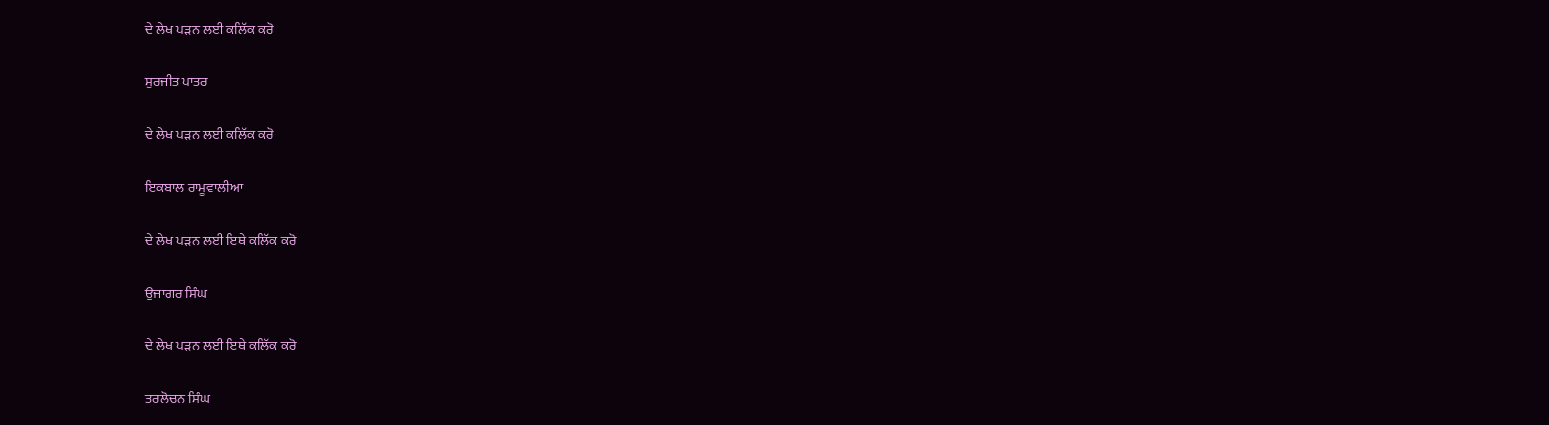ਦੇ ਲੇਖ ਪੜਨ ਲਈ ਕਲਿੱਕ ਕਰੋ

ਸੁਰਜੀਤ ਪਾਤਰ

ਦੇ ਲੇਖ ਪੜਨ ਲਈ ਕਲਿੱਕ ਕਰੋ

ਇਕਬਾਲ ਰਾਮੂਵਾਲੀਆ

ਦੇ ਲੇਖ ਪੜਨ ਲਈ ਇਥੇ ਕਲਿੱਕ ਕਰੋ

ਉਜਾਗਰ ਸਿੰਘ

ਦੇ ਲੇਖ ਪੜਨ ਲਈ ਇਥੇ ਕਲਿੱਕ ਕਰੋ

ਤਰਲੋਚਨ ਸਿੰਘ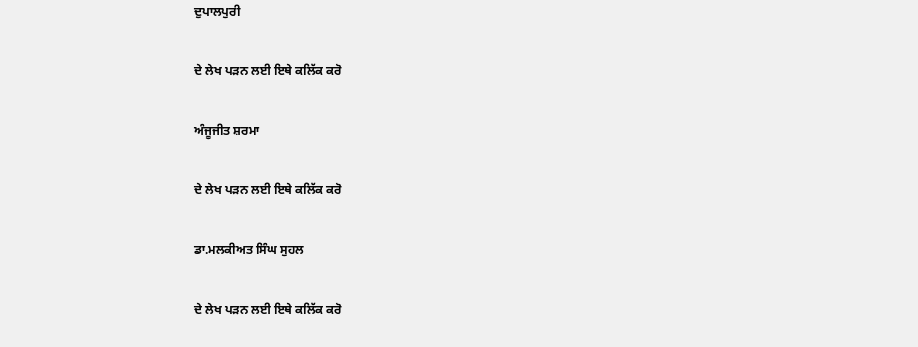ਦੁਪਾਲਪੁਰੀ

ਦੇ ਲੇਖ ਪੜਨ ਲਈ ਇਥੇ ਕਲਿੱਕ ਕਰੋ

ਅੰਜੂਜੀਤ ਸ਼ਰਮਾ

ਦੇ ਲੇਖ ਪੜਨ ਲਈ ਇਥੇ ਕਲਿੱਕ ਕਰੋ

ਡਾ.ਮਲਕੀਅਤ ਸਿੰਘ ਸੁਹਲ

ਦੇ ਲੇਖ ਪੜਨ ਲਈ ਇਥੇ ਕਲਿੱਕ ਕਰੋ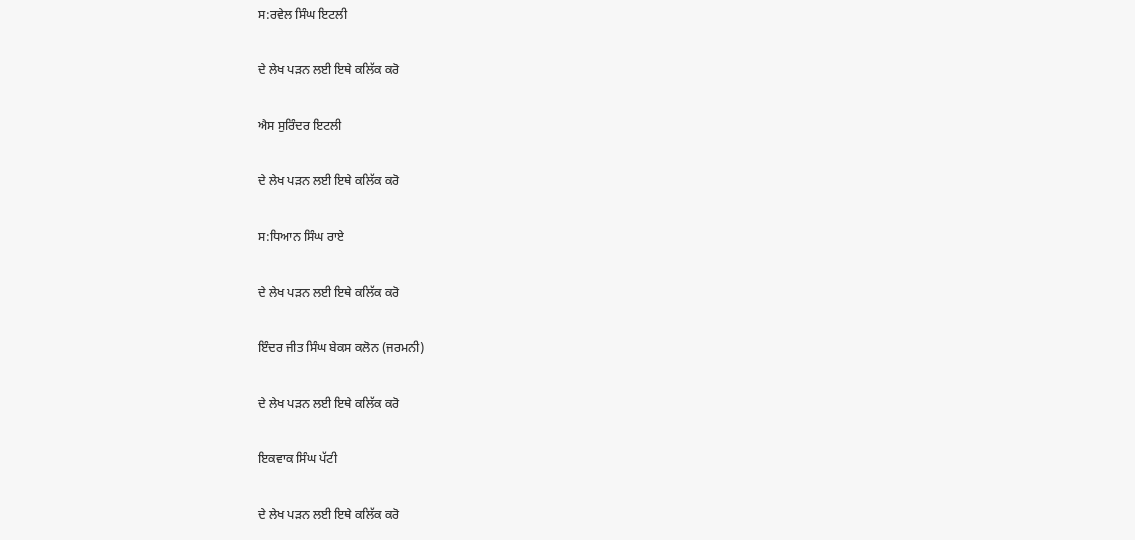ਸ:ਰਵੇਲ ਸਿੰਘ ਇਟਲੀ

ਦੇ ਲੇਖ ਪੜਨ ਲਈ ਇਥੇ ਕਲਿੱਕ ਕਰੋ

ਐਸ ਸੁਰਿੰਦਰ ਇਟਲੀ

ਦੇ ਲੇਖ ਪੜਨ ਲਈ ਇਥੇ ਕਲਿੱਕ ਕਰੋ

ਸ:ਧਿਆਨ ਸਿੰਘ ਰਾਏ

ਦੇ ਲੇਖ ਪੜਨ ਲਈ ਇਥੇ ਕਲਿੱਕ ਕਰੋ

ਇੰਦਰ ਜੀਤ ਸਿੰਘ ਬੇਕਸ ਕਲੋਨ (ਜਰਮਨੀ)

ਦੇ ਲੇਖ ਪੜਨ ਲਈ ਇਥੇ ਕਲਿੱਕ ਕਰੋ

ਇਕਵਾਕ ਸਿੰਘ ਪੱਟੀ

ਦੇ ਲੇਖ ਪੜਨ ਲਈ ਇਥੇ ਕਲਿੱਕ ਕਰੋ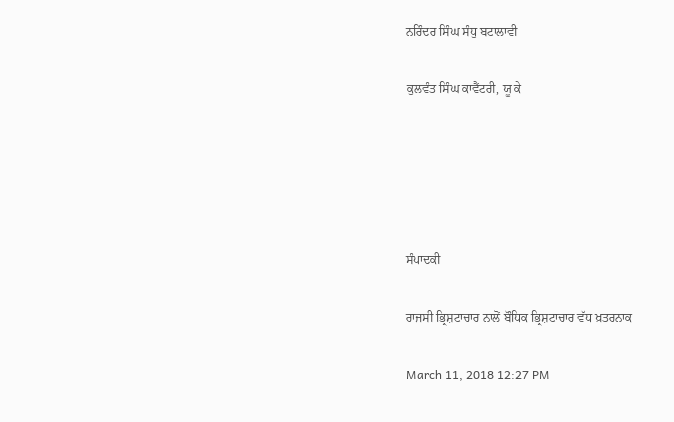ਨਰਿੰਦਰ ਸਿੰਘ ਸੰਧੁ ਬਟਾਲਾਵੀ

ਕੁਲਵੰਤ ਸਿੰਘ ਕਾਵੈਂਟਰੀ, ਯੂ ਕੇ





ਸੰਪਾਦਕੀ

ਰਾਜਸੀ ਭ੍ਰਿਸ਼ਟਾਚਾਰ ਨਾਲੋਂ ਬੌਧਿਕ ਭ੍ਰਿਸ਼ਟਾਚਾਰ ਵੱਧ ਖ਼ਤਰਨਾਕ

March 11, 2018 12:27 PM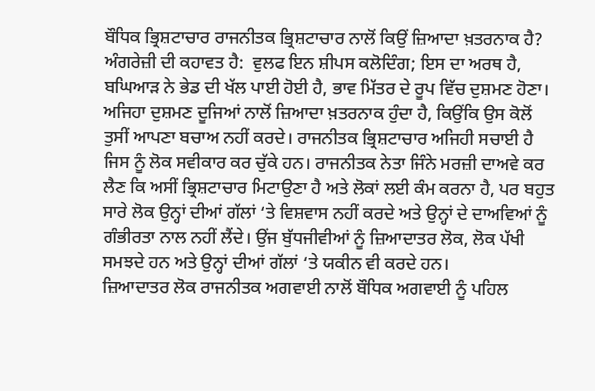ਬੌਧਿਕ ਭ੍ਰਿਸ਼ਟਾਚਾਰ ਰਾਜਨੀਤਕ ਭ੍ਰਿਸ਼ਟਾਚਾਰ ਨਾਲੋਂ ਕਿਉਂ ਜ਼ਿਆਦਾ ਖ਼ਤਰਨਾਕ ਹੈ? ਅੰਗਰੇਜ਼ੀ ਦੀ ਕਹਾਵਤ ਹੈ:  ਵੁਲਫ ਇਨ ਸ਼ੀਪਸ ਕਲੋਦਿੰਗ; ਇਸ ਦਾ ਅਰਥ ਹੈ, ਬਘਿਆੜ ਨੇ ਭੇਡ ਦੀ ਖੱਲ ਪਾਈ ਹੋਈ ਹੈ, ਭਾਵ ਮਿੱਤਰ ਦੇ ਰੂਪ ਵਿੱਚ ਦੁਸ਼ਮਣ ਹੋਣਾ। ਅਜਿਹਾ ਦੁਸ਼ਮਣ ਦੂਜਿਆਂ ਨਾਲੋਂ ਜ਼ਿਆਦਾ ਖ਼ਤਰਨਾਕ ਹੁੰਦਾ ਹੈ, ਕਿਉਂਕਿ ਉਸ ਕੋਲੋਂ ਤੁਸੀਂ ਆਪਣਾ ਬਚਾਅ ਨਹੀਂ ਕਰਦੇ। ਰਾਜਨੀਤਕ ਭ੍ਰਿਸ਼ਟਾਚਾਰ ਅਜਿਹੀ ਸਚਾਈ ਹੈ ਜਿਸ ਨੂੰ ਲੋਕ ਸਵੀਕਾਰ ਕਰ ਚੁੱਕੇ ਹਨ। ਰਾਜਨੀਤਕ ਨੇਤਾ ਜਿੰਨੇ ਮਰਜ਼ੀ ਦਾਅਵੇ ਕਰ ਲੈਣ ਕਿ ਅਸੀਂ ਭ੍ਰਿਸ਼ਟਾਚਾਰ ਮਿਟਾਉਣਾ ਹੈ ਅਤੇ ਲੋਕਾਂ ਲਈ ਕੰਮ ਕਰਨਾ ਹੈ, ਪਰ ਬਹੁਤ ਸਾਰੇ ਲੋਕ ਉਨ੍ਹਾਂ ਦੀਆਂ ਗੱਲਾਂ ‘ਤੇ ਵਿਸ਼ਵਾਸ ਨਹੀਂ ਕਰਦੇ ਅਤੇ ਉਨ੍ਹਾਂ ਦੇ ਦਾਅਵਿਆਂ ਨੂੰ  ਗੰਭੀਰਤਾ ਨਾਲ ਨਹੀਂ ਲੈਂਦੇ। ਉਂਜ ਬੁੱਧਜੀਵੀਆਂ ਨੂੰ ਜ਼ਿਆਦਾਤਰ ਲੋਕ, ਲੋਕ ਪੱਖੀ ਸਮਝਦੇ ਹਨ ਅਤੇ ਉਨ੍ਹਾਂ ਦੀਆਂ ਗੱਲਾਂ ‘ਤੇ ਯਕੀਨ ਵੀ ਕਰਦੇ ਹਨ।
ਜ਼ਿਆਦਾਤਰ ਲੋਕ ਰਾਜਨੀਤਕ ਅਗਵਾਈ ਨਾਲੋਂ ਬੌਧਿਕ ਅਗਵਾਈ ਨੂੰ ਪਹਿਲ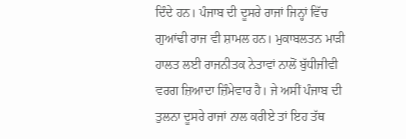ਦਿੰਦੇ ਹਨ। ਪੰਜਾਬ ਦੀ ਦੂਸਰੇ ਰਾਜਾਂ ਜਿਨ੍ਹਾਂ ਵਿੱਚ ਗੁਆਂਢੀ ਰਾਜ ਵੀ ਸ਼ਾਮਲ ਹਨ। ਮੁਕਾਬਲਤਨ ਮਾੜੀ ਹਾਲਤ ਲਈ ਰਾਜਨੀਤਕ ਨੇਤਾਵਾਂ ਨਾਲੋਂ ਬੁੱਧੀਜੀਵੀ ਵਰਗ ਜ਼ਿਆਦਾ ਜ਼ਿੰਮੇਵਾਰ ਹੈ। ਜੇ ਅਸੀਂ ਪੰਜਾਬ ਦੀ ਤੁਲਨਾ ਦੂਸਰੇ ਰਾਜਾਂ ਨਾਲ ਕਰੀਏ ਤਾਂ ਇਹ ਤੱਥ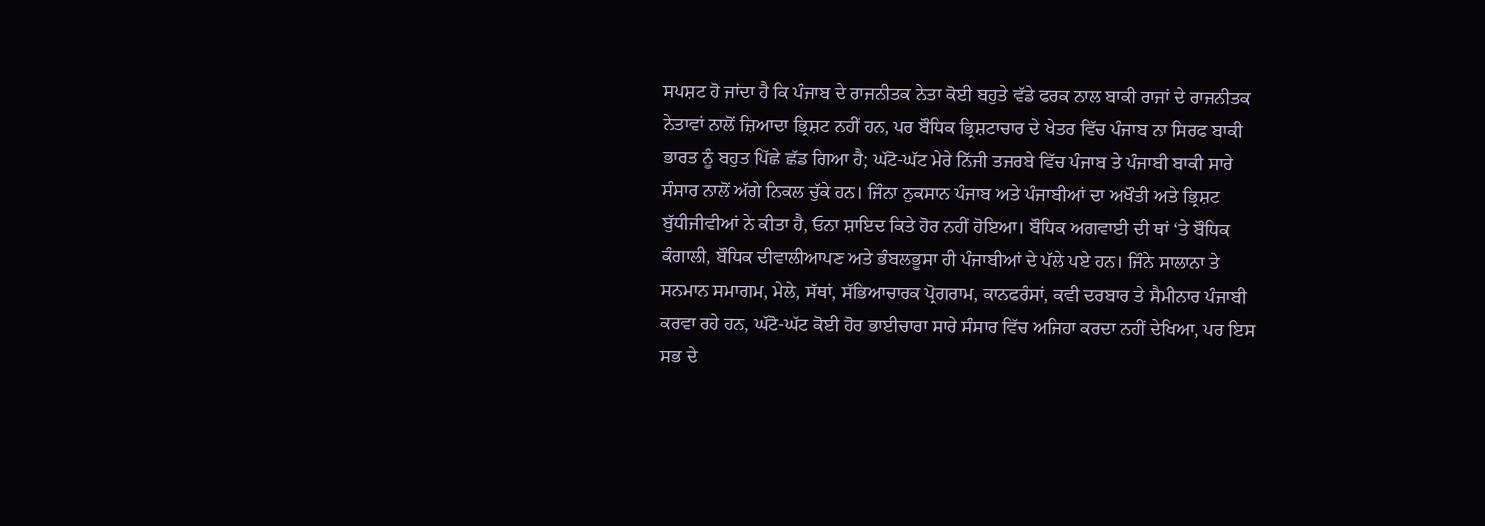ਸਪਸ਼ਟ ਹੋ ਜਾਂਦਾ ਹੈ ਕਿ ਪੰਜਾਬ ਦੇ ਰਾਜਨੀਤਕ ਨੇਤਾ ਕੋਈ ਬਹੁਤੇ ਵੱਡੇ ਫਰਕ ਨਾਲ ਬਾਕੀ ਰਾਜਾਂ ਦੇ ਰਾਜਨੀਤਕ ਨੇਤਾਵਾਂ ਨਾਲੋਂ ਜ਼ਿਆਦਾ ਭ੍ਰਿਸ਼ਟ ਨਹੀਂ ਹਨ, ਪਰ ਬੌਧਿਕ ਭ੍ਰਿਸ਼ਟਾਚਾਰ ਦੇ ਖੇਤਰ ਵਿੱਚ ਪੰਜਾਬ ਨਾ ਸਿਰਫ ਬਾਕੀ ਭਾਰਤ ਨੂੰ ਬਹੁਤ ਪਿੱਛੇ ਛੱਡ ਗਿਆ ਹੈ; ਘੱਟੋ-ਘੱਟ ਮੇਰੇ ਨਿੱਜੀ ਤਜਰਬੇ ਵਿੱਚ ਪੰਜਾਬ ਤੇ ਪੰਜਾਬੀ ਬਾਕੀ ਸਾਰੇ ਸੰਸਾਰ ਨਾਲੋਂ ਅੱਗੇ ਨਿਕਲ ਚੁੱਕੇ ਹਨ। ਜਿੰਨਾ ਨੁਕਸਾਨ ਪੰਜਾਬ ਅਤੇ ਪੰਜਾਬੀਆਂ ਦਾ ਅਖੌਤੀ ਅਤੇ ਭ੍ਰਿਸ਼ਟ ਬੁੱਧੀਜੀਵੀਆਂ ਨੇ ਕੀਤਾ ਹੈ, ਓਨਾ ਸ਼ਾਇਦ ਕਿਤੇ ਹੋਰ ਨਹੀਂ ਹੋਇਆ। ਬੌਧਿਕ ਅਗਵਾਈ ਦੀ ਥਾਂ ‘ਤੇ ਬੌਧਿਕ ਕੰਗਾਲੀ, ਬੌਧਿਕ ਦੀਵਾਲੀਆਪਣ ਅਤੇ ਭੰਬਲਭੂਸਾ ਹੀ ਪੰਜਾਬੀਆਂ ਦੇ ਪੱਲੇ ਪਏ ਹਨ। ਜਿੰਨੇ ਸਾਲਾਨਾ ਤੇ ਸਨਮਾਨ ਸਮਾਗਮ, ਮੇਲੇ, ਸੱਥਾਂ, ਸੱਭਿਆਚਾਰਕ ਪ੍ਰੋਗਰਾਮ, ਕਾਨਫਰੰਸਾਂ, ਕਵੀ ਦਰਬਾਰ ਤੇ ਸੈਮੀਨਾਰ ਪੰਜਾਬੀ ਕਰਵਾ ਰਹੇ ਹਨ, ਘੱਟੋ-ਘੱਟ ਕੋਈ ਹੋਰ ਭਾਈਚਾਰਾ ਸਾਰੇ ਸੰਸਾਰ ਵਿੱਚ ਅਜਿਹਾ ਕਰਦਾ ਨਹੀਂ ਦੇਖਿਆ, ਪਰ ਇਸ ਸਭ ਦੇ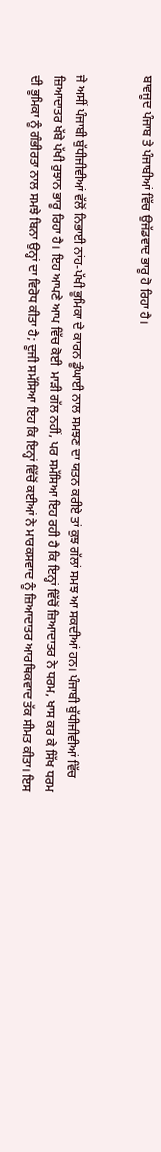ਬਾਵਜੂਦ ਪੰਜਾਬ ਤੇ ਪੰਜਾਬੀਆਂ ਵਿੱਚ ਉਜੱਡਵਾਦ ਭਾਰੂ ਹੋ ਰਿਹਾ ਹੈ।


ਜੇ ਅਸੀਂ ਪੰਜਾਬੀ ਬੁੱਧੀਜੀਵੀਆਂ ਵੱਲੋਂ ਨਿਭਾਈ ਨਾਂਹ-ਪੱਖੀ ਭੂਮਿਕਾ ਦੇ ਕਾਰਨ ਡੂੰਘਾਈ ਨਾਲ ਸਮਝਣ ਦਾ ਯਤਨ ਕਰੀਏ ਤਾਂ ਕੁਝ ਗੱਲਾਂ ਸਮਝ ਆ ਸਕਦੀਆਂ ਹਨ। ਪੰਜਾਬੀ ਬੁੱਧੀਜੀਵੀਆਂ ਵਿੱਚ ਜ਼ਿਆਦਾਤਰ ਖੱਬੇ ਪੱਖੀ ਰੁਝਾਨ ਭਾਰੂ ਰਿਹਾ ਹੈ। ਇਹ ਆਪਣੇ ਆਪ ਵਿੱਚ ਕੋਈ  ਮਾੜੀ ਗੱਲ ਨਹੀਂ, ਪਰ ਸਮੱਸਿਆ ਇਹ ਰਹੀ ਹੈ ਕਿ ਇਨ੍ਹਾਂ ਵਿੱਚੋਂ ਜ਼ਿਆਦਾਤਰ ਨੇ ਧਰਮ, ਖਾਸ ਕਰ ਕੇ ਸਿੱਖ ਧਰਮ ਦੀ ਭੂਮਿਕਾ ਨੂੰ ਗੰਭੀਰਤਾ ਨਾਲ ਸਮਝੇ ਬਿਨਾ ਉਨ੍ਹਾਂ ਦਾ ਵਿਰੋਧ ਕੀਤਾ ਹੈ; ਦੂਜੀ ਸਮੱਸਿਆ ਇਹ ਕਿ ਇਨ੍ਹਾਂ ਵਿੱਚੋਂ ਕਈਆਂ ਨੇ ਮਾਰਕਸਵਾਦ ਨੂੰ ਜ਼ਿਆਦਾਤਰ ਆਰਥਿਕਵਾਦ ਤੱਕ ਸੀਮਤ ਕੀਤਾ। ਇਸ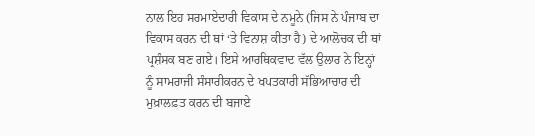ਨਾਲ ਇਹ ਸਰਮਾਏਦਾਰੀ ਵਿਕਾਸ ਦੇ ਨਮੂਨੇ (ਜਿਸ ਨੇ ਪੰਜਾਬ ਦਾ ਵਿਕਾਸ ਕਰਨ ਦੀ ਥਾਂ ‘ਤੇ ਵਿਨਾਸ਼ ਕੀਤਾ ਹੈ) ਦੇ ਆਲੋਚਕ ਦੀ ਥਾਂ ਪ੍ਰਸ਼ੰਸਕ ਬਣ ਗਏ। ਇਸੇ ਆਰਥਿਕਵਾਦ ਵੱਲ ਉਲਾਰ ਨੇ ਇਨ੍ਹਾਂ ਨੂੰ ਸਾਮਰਾਜੀ ਸੰਸਾਰੀਕਰਨ ਦੇ ਖਪਤਕਾਰੀ ਸੱਭਿਆਚਾਰ ਦੀ ਮੁਖ਼ਾਲਫ਼ਤ ਕਰਨ ਦੀ ਬਜਾਏ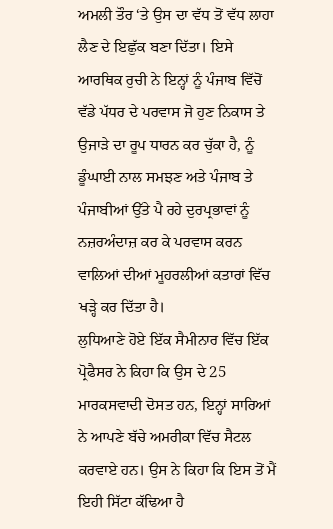ਅਮਲੀ ਤੌਰ ‘ਤੇ ਉਸ ਦਾ ਵੱਧ ਤੋਂ ਵੱਧ ਲਾਹਾ ਲੈਣ ਦੇ ਇਛੁੱਕ ਬਣਾ ਦਿੱਤਾ। ਇਸੇ ਆਰਥਿਕ ਰੁਚੀ ਨੇ ਇਨ੍ਹਾਂ ਨੂੰ ਪੰਜਾਬ ਵਿੱਚੋਂ ਵੱਡੇ ਪੱਧਰ ਦੇ ਪਰਵਾਸ ਜੋ ਹੁਣ ਨਿਕਾਸ ਤੇ ਉਜਾੜੇ ਦਾ ਰੂਪ ਧਾਰਨ ਕਰ ਚੁੱਕਾ ਹੈ, ਨੂੰ ਡੂੰਘਾਈ ਨਾਲ ਸਮਝਣ ਅਤੇ ਪੰਜਾਬ ਤੇ ਪੰਜਾਬੀਆਂ ਉੱਤੇ ਪੈ ਰਹੇ ਦੁਰਪ੍ਰਭਾਵਾਂ ਨੂੰ ਨਜ਼ਰਅੰਦਾਜ਼ ਕਰ ਕੇ ਪਰਵਾਸ ਕਰਨ ਵਾਲਿਆਂ ਦੀਆਂ ਮੂਹਰਲੀਆਂ ਕਤਾਰਾਂ ਵਿੱਚ ਖੜ੍ਹੇ ਕਰ ਦਿੱਤਾ ਹੈ।
ਲੁਧਿਆਣੇ ਹੋਏ ਇੱਕ ਸੈਮੀਨਾਰ ਵਿੱਚ ਇੱਕ ਪ੍ਰੋਫੈਸਰ ਨੇ ਕਿਹਾ ਕਿ ਉਸ ਦੇ 25 ਮਾਰਕਸਵਾਦੀ ਦੋਸਤ ਹਨ, ਇਨ੍ਹਾਂ ਸਾਰਿਆਂ ਨੇ ਆਪਣੇ ਬੱਚੇ ਅਮਰੀਕਾ ਵਿੱਚ ਸੈਟਲ ਕਰਵਾਏ ਹਨ। ਉਸ ਨੇ ਕਿਹਾ ਕਿ ਇਸ ਤੋਂ ਮੈਂ ਇਹੀ ਸਿੱਟਾ ਕੱਢਿਆ ਹੈ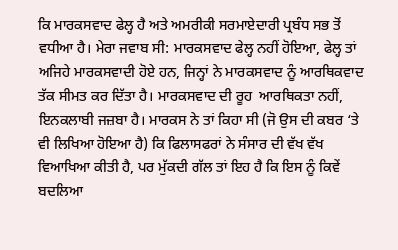ਕਿ ਮਾਰਕਸਵਾਦ ਫੇਲ੍ਹ ਹੈ ਅਤੇ ਅਮਰੀਕੀ ਸਰਮਾਏਦਾਰੀ ਪ੍ਰਬੰਧ ਸਭ ਤੋਂ ਵਧੀਆ ਹੈ। ਮੇਰਾ ਜਵਾਬ ਸੀ: ਮਾਰਕਸਵਾਦ ਫੇਲ੍ਹ ਨਹੀਂ ਹੋਇਆ, ਫੇਲ੍ਹ ਤਾਂ ਅਜਿਹੇ ਮਾਰਕਸਵਾਦੀ ਹੋਏ ਹਨ, ਜਿਨ੍ਹਾਂ ਨੇ ਮਾਰਕਸਵਾਦ ਨੂੰ ਆਰਥਿਕਵਾਦ ਤੱਕ ਸੀਮਤ ਕਰ ਦਿੱਤਾ ਹੈ। ਮਾਰਕਸਵਾਦ ਦੀ ਰੂਹ  ਆਰਥਿਕਤਾ ਨਹੀਂ, ਇਨਕਲਾਬੀ ਜਜ਼ਬਾ ਹੈ। ਮਾਰਕਸ ਨੇ ਤਾਂ ਕਿਹਾ ਸੀ (ਜੋ ਉਸ ਦੀ ਕਬਰ ‘ਤੇ ਵੀ ਲਿਖਿਆ ਹੋਇਆ ਹੈ) ਕਿ ਫਿਲਾਸਫਰਾਂ ਨੇ ਸੰਸਾਰ ਦੀ ਵੱਖ ਵੱਖ ਵਿਆਖਿਆ ਕੀਤੀ ਹੈ, ਪਰ ਮੁੱਕਦੀ ਗੱਲ ਤਾਂ ਇਹ ਹੈ ਕਿ ਇਸ ਨੂੰ ਕਿਵੇਂ ਬਦਲਿਆ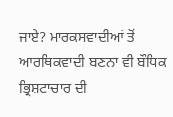ਜਾਏ? ਮਾਰਕਸਵਾਦੀਆਂ ਤੋਂ ਆਰਥਿਕਵਾਦੀ ਬਣਨਾ ਵੀ ਬੌਧਿਕ ਭ੍ਰਿਸ਼ਟਾਚਾਰ ਦੀ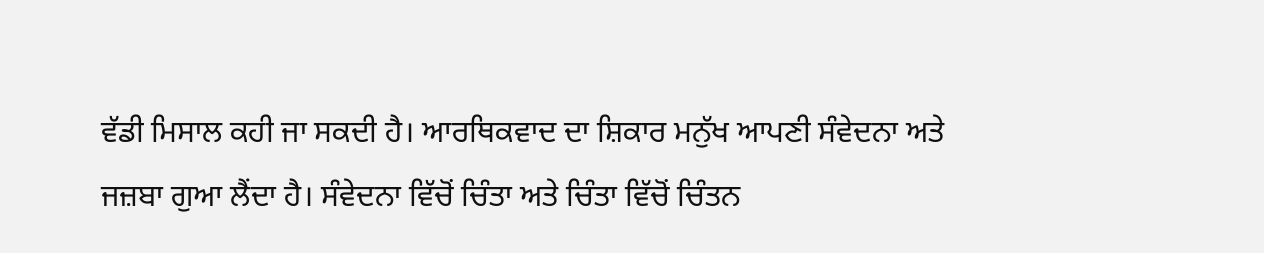ਵੱਡੀ ਮਿਸਾਲ ਕਹੀ ਜਾ ਸਕਦੀ ਹੈ। ਆਰਥਿਕਵਾਦ ਦਾ ਸ਼ਿਕਾਰ ਮਨੁੱਖ ਆਪਣੀ ਸੰਵੇਦਨਾ ਅਤੇ ਜਜ਼ਬਾ ਗੁਆ ਲੈਂਦਾ ਹੈ। ਸੰਵੇਦਨਾ ਵਿੱਚੋਂ ਚਿੰਤਾ ਅਤੇ ਚਿੰਤਾ ਵਿੱਚੋਂ ਚਿੰਤਨ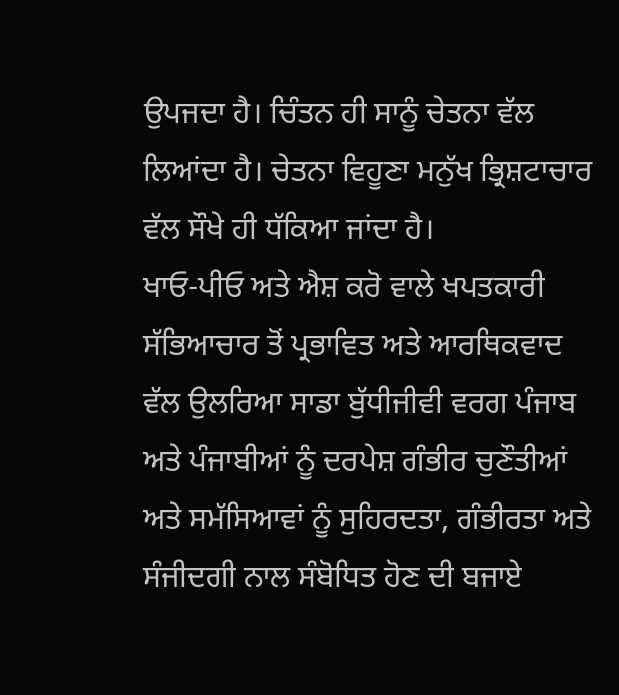ਉਪਜਦਾ ਹੈ। ਚਿੰਤਨ ਹੀ ਸਾਨੂੰ ਚੇਤਨਾ ਵੱਲ ਲਿਆਂਦਾ ਹੈ। ਚੇਤਨਾ ਵਿਹੂਣਾ ਮਨੁੱਖ ਭ੍ਰਿਸ਼ਟਾਚਾਰ ਵੱਲ ਸੌਖੇ ਹੀ ਧੱਕਿਆ ਜਾਂਦਾ ਹੈ।
ਖਾਓ-ਪੀਓ ਅਤੇ ਐਸ਼ ਕਰੋ ਵਾਲੇ ਖਪਤਕਾਰੀ ਸੱਭਿਆਚਾਰ ਤੋਂ ਪ੍ਰਭਾਵਿਤ ਅਤੇ ਆਰਥਿਕਵਾਦ ਵੱਲ ਉਲਰਿਆ ਸਾਡਾ ਬੁੱਧੀਜੀਵੀ ਵਰਗ ਪੰਜਾਬ ਅਤੇ ਪੰਜਾਬੀਆਂ ਨੂੰ ਦਰਪੇਸ਼ ਗੰਭੀਰ ਚੁਣੌਤੀਆਂ ਅਤੇ ਸਮੱਸਿਆਵਾਂ ਨੂੰ ਸੁਹਿਰਦਤਾ, ਗੰਭੀਰਤਾ ਅਤੇ ਸੰਜੀਦਗੀ ਨਾਲ ਸੰਬੋਧਿਤ ਹੋਣ ਦੀ ਬਜਾਏ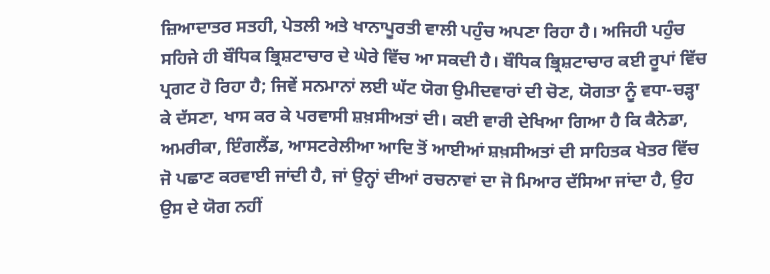ਜ਼ਿਆਦਾਤਰ ਸਤਹੀ, ਪੇਤਲੀ ਅਤੇ ਖਾਨਾਪੂਰਤੀ ਵਾਲੀ ਪਹੁੰਚ ਅਪਣਾ ਰਿਹਾ ਹੈ। ਅਜਿਹੀ ਪਹੁੰਚ ਸਹਿਜੇ ਹੀ ਬੌਧਿਕ ਭ੍ਰਿਸ਼ਟਾਚਾਰ ਦੇ ਘੇਰੇ ਵਿੱਚ ਆ ਸਕਦੀ ਹੈ। ਬੌਧਿਕ ਭ੍ਰਿਸ਼ਟਾਚਾਰ ਕਈ ਰੂਪਾਂ ਵਿੱਚ ਪ੍ਰਗਟ ਹੋ ਰਿਹਾ ਹੈ; ਜਿਵੇਂ ਸਨਮਾਨਾਂ ਲਈ ਘੱਟ ਯੋਗ ਉਮੀਦਵਾਰਾਂ ਦੀ ਚੋਣ, ਯੋਗਤਾ ਨੂੰ ਵਧਾ-ਚੜ੍ਹਾ ਕੇ ਦੱਸਣਾ, ਖਾਸ ਕਰ ਕੇ ਪਰਵਾਸੀ ਸ਼ਖ਼ਸੀਅਤਾਂ ਦੀ। ਕਈ ਵਾਰੀ ਦੇਖਿਆ ਗਿਆ ਹੈ ਕਿ ਕੈਨੇਡਾ, ਅਮਰੀਕਾ, ਇੰਗਲੈਂਡ, ਆਸਟਰੇਲੀਆ ਆਦਿ ਤੋਂ ਆਈਆਂ ਸ਼ਖ਼ਸੀਅਤਾਂ ਦੀ ਸਾਹਿਤਕ ਖੇਤਰ ਵਿੱਚ ਜੋ ਪਛਾਣ ਕਰਵਾਈ ਜਾਂਦੀ ਹੈ, ਜਾਂ ਉਨ੍ਹਾਂ ਦੀਆਂ ਰਚਨਾਵਾਂ ਦਾ ਜੋ ਮਿਆਰ ਦੱਸਿਆ ਜਾਂਦਾ ਹੈ, ਉਹ ਉਸ ਦੇ ਯੋਗ ਨਹੀਂ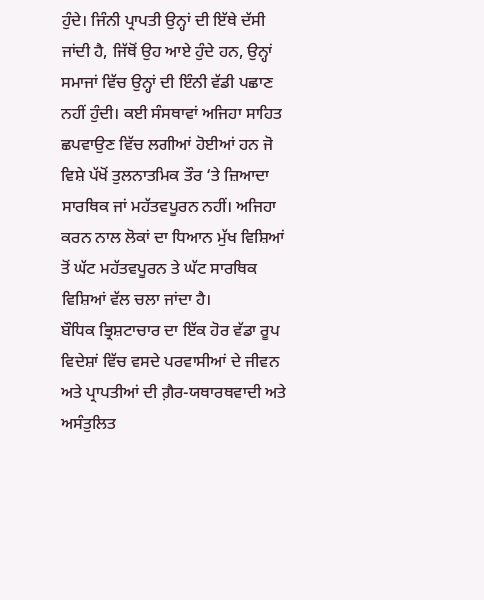ਹੁੰਦੇ। ਜਿੰਨੀ ਪ੍ਰਾਪਤੀ ਉਨ੍ਹਾਂ ਦੀ ਇੱਥੇ ਦੱਸੀ ਜਾਂਦੀ ਹੈ, ਜਿੱਥੋਂ ਉਹ ਆਏ ਹੁੰਦੇ ਹਨ, ਉਨ੍ਹਾਂ ਸਮਾਜਾਂ ਵਿੱਚ ਉਨ੍ਹਾਂ ਦੀ ਇੰਨੀ ਵੱਡੀ ਪਛਾਣ ਨਹੀਂ ਹੁੰਦੀ। ਕਈ ਸੰਸਥਾਵਾਂ ਅਜਿਹਾ ਸਾਹਿਤ ਛਪਵਾਉਣ ਵਿੱਚ ਲਗੀਆਂ ਹੋਈਆਂ ਹਨ ਜੋ ਵਿਸ਼ੇ ਪੱਖੋਂ ਤੁਲਨਾਤਮਿਕ ਤੌਰ ‘ਤੇ ਜ਼ਿਆਦਾ ਸਾਰਥਿਕ ਜਾਂ ਮਹੱਤਵਪੂਰਨ ਨਹੀਂ। ਅਜਿਹਾ ਕਰਨ ਨਾਲ ਲੋਕਾਂ ਦਾ ਧਿਆਨ ਮੁੱਖ ਵਿਸ਼ਿਆਂ ਤੋਂ ਘੱਟ ਮਹੱਤਵਪੂਰਨ ਤੇ ਘੱਟ ਸਾਰਥਿਕ ਵਿਸ਼ਿਆਂ ਵੱਲ ਚਲਾ ਜਾਂਦਾ ਹੈ।
ਬੌਧਿਕ ਭ੍ਰਿਸ਼ਟਾਚਾਰ ਦਾ ਇੱਕ ਹੋਰ ਵੱਡਾ ਰੂਪ ਵਿਦੇਸ਼ਾਂ ਵਿੱਚ ਵਸਦੇ ਪਰਵਾਸੀਆਂ ਦੇ ਜੀਵਨ ਅਤੇ ਪ੍ਰਾਪਤੀਆਂ ਦੀ ਗ਼ੈਰ-ਯਥਾਰਥਵਾਦੀ ਅਤੇ ਅਸੰਤੁਲਿਤ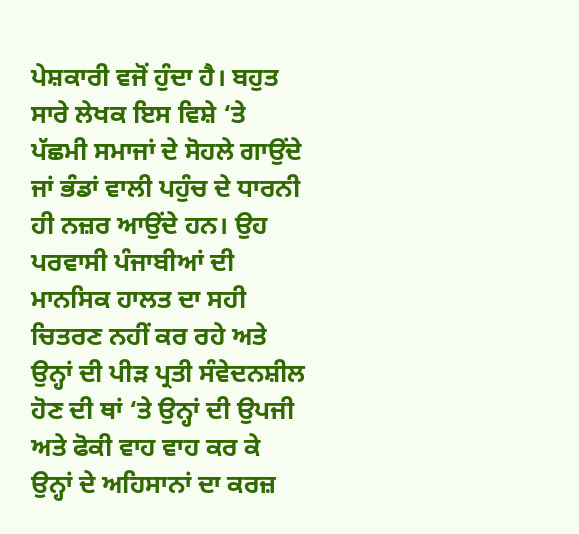ਪੇਸ਼ਕਾਰੀ ਵਜੋਂ ਹੁੰਦਾ ਹੈ। ਬਹੁਤ ਸਾਰੇ ਲੇਖਕ ਇਸ ਵਿਸ਼ੇ ‘ਤੇ ਪੱਛਮੀ ਸਮਾਜਾਂ ਦੇ ਸੋਹਲੇ ਗਾਉਂਦੇ ਜਾਂ ਭੰਡਾਂ ਵਾਲੀ ਪਹੁੰਚ ਦੇ ਧਾਰਨੀ ਹੀ ਨਜ਼ਰ ਆਉਂਦੇ ਹਨ। ਉਹ ਪਰਵਾਸੀ ਪੰਜਾਬੀਆਂ ਦੀ ਮਾਨਸਿਕ ਹਾਲਤ ਦਾ ਸਹੀ  ਚਿਤਰਣ ਨਹੀਂ ਕਰ ਰਹੇ ਅਤੇ ਉਨ੍ਹਾਂ ਦੀ ਪੀੜ ਪ੍ਰਤੀ ਸੰਵੇਦਨਸ਼ੀਲ ਹੋਣ ਦੀ ਥਾਂ ‘ਤੇ ਉਨ੍ਹਾਂ ਦੀ ਉਪਜੀ ਅਤੇ ਫੋਕੀ ਵਾਹ ਵਾਹ ਕਰ ਕੇ ਉਨ੍ਹਾਂ ਦੇ ਅਹਿਸਾਨਾਂ ਦਾ ਕਰਜ਼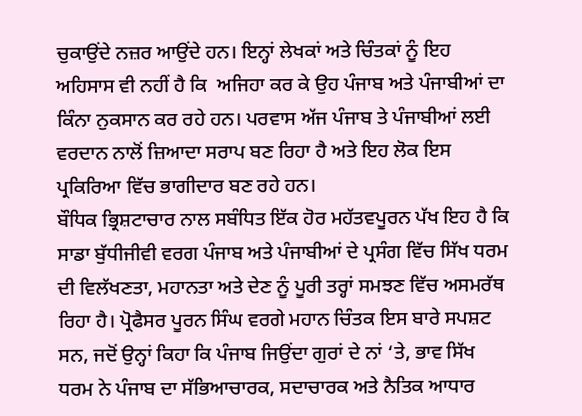ਚੁਕਾਉਂਦੇ ਨਜ਼ਰ ਆਉਂਦੇ ਹਨ। ਇਨ੍ਹਾਂ ਲੇਖਕਾਂ ਅਤੇ ਚਿੰਤਕਾਂ ਨੂੰ ਇਹ ਅਹਿਸਾਸ ਵੀ ਨਹੀਂ ਹੈ ਕਿ  ਅਜਿਹਾ ਕਰ ਕੇ ਉਹ ਪੰਜਾਬ ਅਤੇ ਪੰਜਾਬੀਆਂ ਦਾ ਕਿੰਨਾ ਨੁਕਸਾਨ ਕਰ ਰਹੇ ਹਨ। ਪਰਵਾਸ ਅੱਜ ਪੰਜਾਬ ਤੇ ਪੰਜਾਬੀਆਂ ਲਈ ਵਰਦਾਨ ਨਾਲੋਂ ਜ਼ਿਆਦਾ ਸਰਾਪ ਬਣ ਰਿਹਾ ਹੈ ਅਤੇ ਇਹ ਲੋਕ ਇਸ ਪ੍ਰਕਿਰਿਆ ਵਿੱਚ ਭਾਗੀਦਾਰ ਬਣ ਰਹੇ ਹਨ।
ਬੌਧਿਕ ਭ੍ਰਿਸ਼ਟਾਚਾਰ ਨਾਲ ਸਬੰਧਿਤ ਇੱਕ ਹੋਰ ਮਹੱਤਵਪੂਰਨ ਪੱਖ ਇਹ ਹੈ ਕਿ ਸਾਡਾ ਬੁੱਧੀਜੀਵੀ ਵਰਗ ਪੰਜਾਬ ਅਤੇ ਪੰਜਾਬੀਆਂ ਦੇ ਪ੍ਰਸੰਗ ਵਿੱਚ ਸਿੱਖ ਧਰਮ ਦੀ ਵਿਲੱਖਣਤਾ, ਮਹਾਨਤਾ ਅਤੇ ਦੇਣ ਨੂੰ ਪੂਰੀ ਤਰ੍ਹਾਂ ਸਮਝਣ ਵਿੱਚ ਅਸਮਰੱਥ ਰਿਹਾ ਹੈ। ਪ੍ਰੋਫੈਸਰ ਪੂਰਨ ਸਿੰਘ ਵਰਗੇ ਮਹਾਨ ਚਿੰਤਕ ਇਸ ਬਾਰੇ ਸਪਸ਼ਟ ਸਨ, ਜਦੋਂ ਉਨ੍ਹਾਂ ਕਿਹਾ ਕਿ ਪੰਜਾਬ ਜਿਉਂਦਾ ਗੁਰਾਂ ਦੇ ਨਾਂ ‘ਤੇ, ਭਾਵ ਸਿੱਖ ਧਰਮ ਨੇ ਪੰਜਾਬ ਦਾ ਸੱਭਿਆਚਾਰਕ, ਸਦਾਚਾਰਕ ਅਤੇ ਨੈਤਿਕ ਆਧਾਰ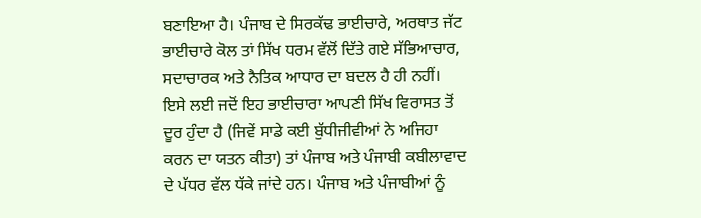ਬਣਾਇਆ ਹੈ। ਪੰਜਾਬ ਦੇ ਸਿਰਕੱਢ ਭਾਈਚਾਰੇ, ਅਰਥਾਤ ਜੱਟ ਭਾਈਚਾਰੇ ਕੋਲ ਤਾਂ ਸਿੱਖ ਧਰਮ ਵੱਲੋਂ ਦਿੱਤੇ ਗਏ ਸੱਭਿਆਚਾਰ, ਸਦਾਚਾਰਕ ਅਤੇ ਨੈਤਿਕ ਆਧਾਰ ਦਾ ਬਦਲ ਹੈ ਹੀ ਨਹੀਂ। ਇਸੇ ਲਈ ਜਦੋਂ ਇਹ ਭਾਈਚਾਰਾ ਆਪਣੀ ਸਿੱਖ ਵਿਰਾਸਤ ਤੋਂ ਦੂਰ ਹੁੰਦਾ ਹੈ (ਜਿਵੇਂ ਸਾਡੇ ਕਈ ਬੁੱਧੀਜੀਵੀਆਂ ਨੇ ਅਜਿਹਾ ਕਰਨ ਦਾ ਯਤਨ ਕੀਤਾ) ਤਾਂ ਪੰਜਾਬ ਅਤੇ ਪੰਜਾਬੀ ਕਬੀਲਾਵਾਦ ਦੇ ਪੱਧਰ ਵੱਲ ਧੱਕੇ ਜਾਂਦੇ ਹਨ। ਪੰਜਾਬ ਅਤੇ ਪੰਜਾਬੀਆਂ ਨੂੰ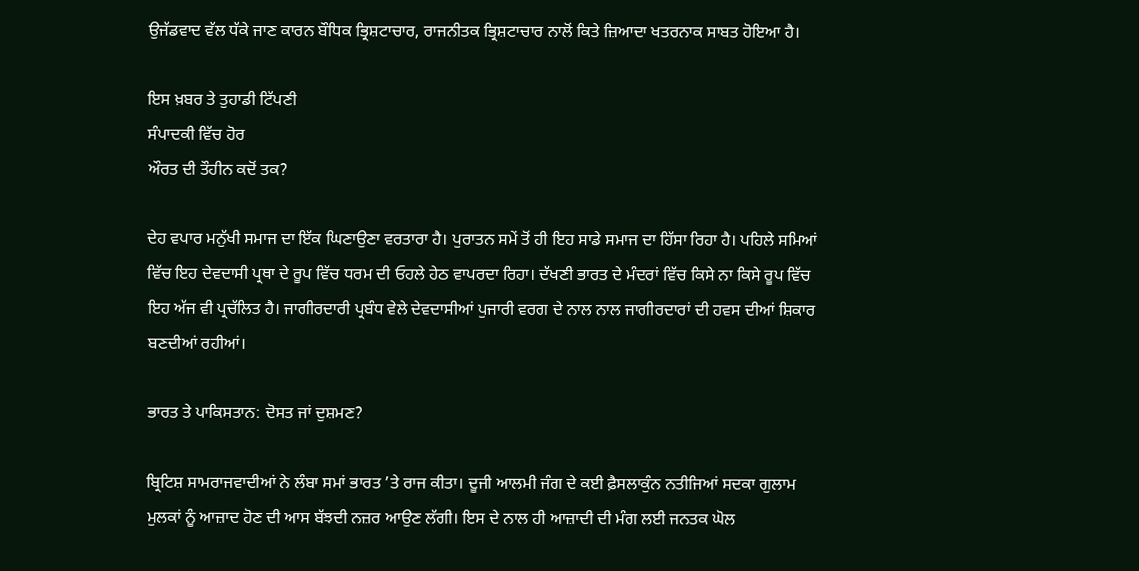ਉਜੱਡਵਾਦ ਵੱਲ ਧੱਕੇ ਜਾਣ ਕਾਰਨ ਬੌਧਿਕ ਭ੍ਰਿਸ਼ਟਾਚਾਰ, ਰਾਜਨੀਤਕ ਭ੍ਰਿਸ਼ਟਾਚਾਰ ਨਾਲੋਂ ਕਿਤੇ ਜ਼ਿਆਦਾ ਖਤਰਨਾਕ ਸਾਬਤ ਹੋਇਆ ਹੈ।

ਇਸ ਖ਼ਬਰ ਤੇ ਤੁਹਾਡੀ ਟਿੱਪਣੀ
ਸੰਪਾਦਕੀ ਵਿੱਚ ਹੋਰ
ਔਰਤ ਦੀ ਤੌਹੀਨ ਕਦੋਂ ਤਕ?

ਦੇਹ ਵਪਾਰ ਮਨੁੱਖੀ ਸਮਾਜ ਦਾ ਇੱਕ ਘਿਣਾਉਣਾ ਵਰਤਾਰਾ ਹੈ। ਪੁਰਾਤਨ ਸਮੇਂ ਤੋਂ ਹੀ ਇਹ ਸਾਡੇ ਸਮਾਜ ਦਾ ਹਿੱਸਾ ਰਿਹਾ ਹੈ। ਪਹਿਲੇ ਸਮਿਆਂ ਵਿੱਚ ਇਹ ਦੇਵਦਾਸੀ ਪ੍ਰਥਾ ਦੇ ਰੂਪ ਵਿੱਚ ਧਰਮ ਦੀ ਓਹਲੇ ਹੇਠ ਵਾਪਰਦਾ ਰਿਹਾ। ਦੱਖਣੀ ਭਾਰਤ ਦੇ ਮੰਦਰਾਂ ਵਿੱਚ ਕਿਸੇ ਨਾ ਕਿਸੇ ਰੂਪ ਵਿੱਚ ਇਹ ਅੱਜ ਵੀ ਪ੍ਰਚੱਲਿਤ ਹੈ। ਜਾਗੀਰਦਾਰੀ ਪ੍ਰਬੰਧ ਵੇਲੇ ਦੇਵਦਾਸੀਆਂ ਪੁਜਾਰੀ ਵਰਗ ਦੇ ਨਾਲ ਨਾਲ ਜਾਗੀਰਦਾਰਾਂ ਦੀ ਹਵਸ ਦੀਆਂ ਸ਼ਿਕਾਰ ਬਣਦੀਆਂ ਰਹੀਆਂ।

ਭਾਰਤ ਤੇ ਪਾਕਿਸਤਾਨ: ਦੋਸਤ ਜਾਂ ਦੁਸ਼ਮਣ?

ਬ੍ਰਿਟਿਸ਼ ਸਾਮਰਾਜਵਾਦੀਆਂ ਨੇ ਲੰਬਾ ਸਮਾਂ ਭਾਰਤ ’ਤੇ ਰਾਜ ਕੀਤਾ। ਦੂਜੀ ਆਲਮੀ ਜੰਗ ਦੇ ਕਈ ਫ਼ੈਸਲਾਕੁੰਨ ਨਤੀਜਿਆਂ ਸਦਕਾ ਗੁਲਾਮ ਮੁਲਕਾਂ ਨੂੰ ਆਜ਼ਾਦ ਹੋਣ ਦੀ ਆਸ ਬੱਝਦੀ ਨਜ਼ਰ ਆਉਣ ਲੱਗੀ। ਇਸ ਦੇ ਨਾਲ ਹੀ ਆਜ਼ਾਦੀ ਦੀ ਮੰਗ ਲਈ ਜਨਤਕ ਘੋਲ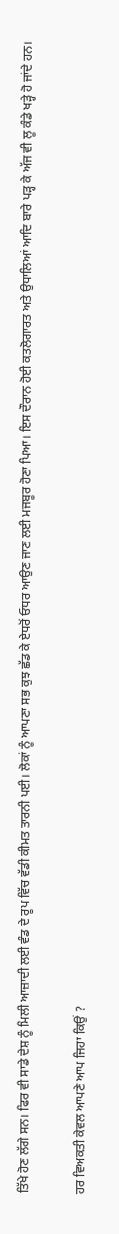ਤਿੱਖੇ ਹੋਣ ਲੱਗੇ ਸਨ। ਫਿਰ ਵੀ ਸਾਡੇ ਦੇਸ਼ ਨੂੰ ਮਿਲੀ ਆਜ਼ਾਦੀ ਲਈ ਵੰਡ ਦੇ ਰੂਪ ਵਿੱਚ ਵੱਡੀ ਕੀਮਤ ਤਾਰਨੀ ਪਈ। ਲੋਕਾਂ ਨੂੰ ਆਪਣਾ ਸਭ ਕੁਝ ਛੱਡ ਕੇ ਏਧਰੋਂ ਓਧਰ ਆਉਣ ਜਾਣ ਲਈ ਮਜਬੂਰ ਹੋਣਾ ਪਿਆ। ਇਸ ਦੌਰਾਨ ਹੋਈ ਕਤਲੋਗਾਰਤ ਅਤੇ ਉਧਾਲਿਆਂ ਆਦਿ ਬਾਰੇ ਪੜ੍ਹ ਕੇ ਅੱਜ ਵੀ ਲੂ ਕੰਡੇ ਖੜ੍ਹੇ ਹੋ ਜਾਂਦੇ ਹਨ।

ਹਰ ਵਿਅਕਤੀ ਕੇਵਲ ਆਪਣੇ ਆਪ ਜਿਹਾ ਕਿਉਂ ?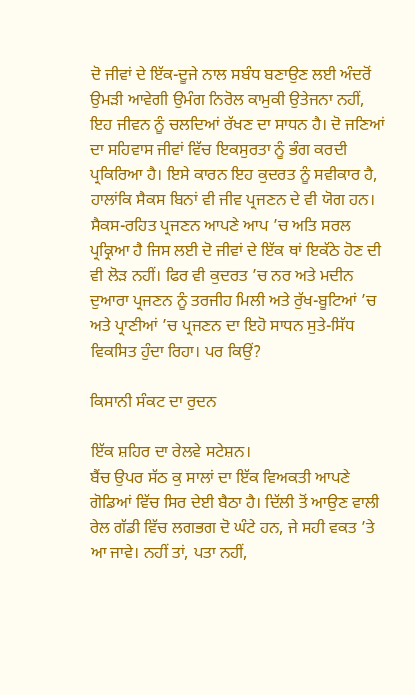ਦੋ ਜੀਵਾਂ ਦੇ ਇੱਕ-ਦੂਜੇ ਨਾਲ ਸਬੰਧ ਬਣਾਉਣ ਲਈ ਅੰਦਰੋਂ ਉਮੜੀ ਆਵੇਗੀ ਉਮੰਗ ਨਿਰੋਲ ਕਾਮੁਕੀ ਉਤੇਜਨਾ ਨਹੀਂ, ਇਹ ਜੀਵਨ ਨੂੰ ਚਲਦਿਆਂ ਰੱਖਣ ਦਾ ਸਾਧਨ ਹੈ। ਦੋ ਜਣਿਆਂ ਦਾ ਸਹਿਵਾਸ ਜੀਵਾਂ ਵਿੱਚ ਇਕਸੁਰਤਾ ਨੂੰ ਭੰਗ ਕਰਦੀ ਪ੍ਰਕਿਰਿਆ ਹੈ। ਇਸੇ ਕਾਰਨ ਇਹ ਕੁਦਰਤ ਨੂੰ ਸਵੀਕਾਰ ਹੈ, ਹਾਲਾਂਕਿ ਸੈਕਸ ਬਿਨਾਂ ਵੀ ਜੀਵ ਪ੍ਰਜਣਨ ਦੇ ਵੀ ਯੋਗ ਹਨ। ਸੈਕਸ-ਰਹਿਤ ਪ੍ਰਜਣਨ ਆਪਣੇ ਆਪ ’ਚ ਅਤਿ ਸਰਲ ਪ੍ਰਕ੍ਰਿਆ ਹੈ ਜਿਸ ਲਈ ਦੋ ਜੀਵਾਂ ਦੇ ਇੱਕ ਥਾਂ ਇਕੱਠੇ ਹੋਣ ਦੀ ਵੀ ਲੋੜ ਨਹੀਂ। ਫਿਰ ਵੀ ਕੁਦਰਤ ’ਚ ਨਰ ਅਤੇ ਮਦੀਨ ਦੁਆਰਾ ਪ੍ਰਜਣਨ ਨੂੰ ਤਰਜੀਹ ਮਿਲੀ ਅਤੇ ਰੁੱਖ-ਬੂਟਿਆਂ ’ਚ ਅਤੇ ਪ੍ਰਾਣੀਆਂ ’ਚ ਪ੍ਰਜਣਨ ਦਾ ਇਹੋ ਸਾਧਨ ਸੁਤੇ-ਸਿੱਧ ਵਿਕਸਿਤ ਹੁੰਦਾ ਰਿਹਾ। ਪਰ ਕਿਉਂ?

ਕਿਸਾਨੀ ਸੰਕਟ ਦਾ ਰੁਦਨ

ਇੱਕ ਸ਼ਹਿਰ ਦਾ ਰੇਲਵੇ ਸਟੇਸ਼ਨ।
ਬੈਂਚ ਉਪਰ ਸੱਠ ਕੁ ਸਾਲਾਂ ਦਾ ਇੱਕ ਵਿਅਕਤੀ ਆਪਣੇ ਗੋਡਿਆਂ ਵਿੱਚ ਸਿਰ ਦੇਈ ਬੈਠਾ ਹੈ। ਦਿੱਲੀ ਤੋਂ ਆਉਣ ਵਾਲੀ ਰੇਲ ਗੱਡੀ ਵਿੱਚ ਲਗਭਗ ਦੋ ਘੰਟੇ ਹਨ, ਜੇ ਸਹੀ ਵਕਤ ’ਤੇ ਆ ਜਾਵੇ। ਨਹੀਂ ਤਾਂ, ਪਤਾ ਨਹੀਂ,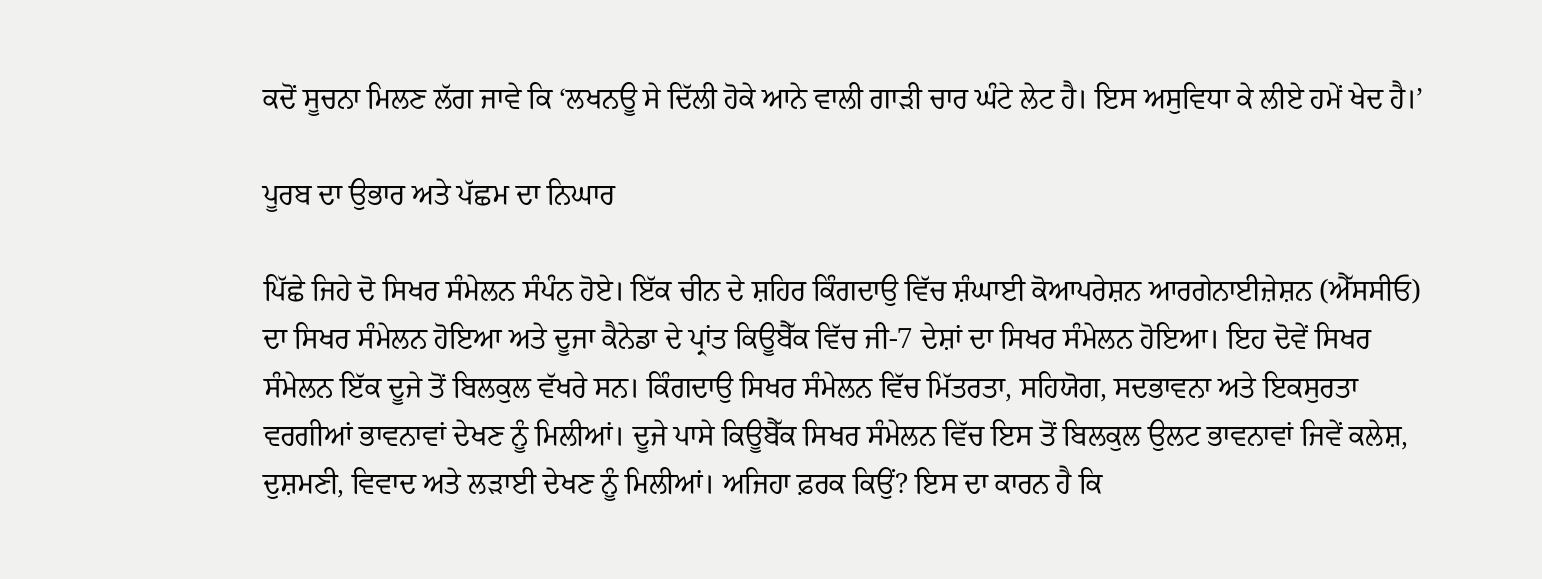ਕਦੋਂ ਸੂਚਨਾ ਮਿਲਣ ਲੱਗ ਜਾਵੇ ਕਿ ‘ਲਖਨਊ ਸੇ ਦਿੱਲੀ ਹੋਕੇ ਆਨੇ ਵਾਲੀ ਗਾੜੀ ਚਾਰ ਘੰਟੇ ਲੇਟ ਹੈ। ਇਸ ਅਸੁਵਿਧਾ ਕੇ ਲੀਏ ਹਮੇਂ ਖੇਦ ਹੈ।’

ਪੂਰਬ ਦਾ ਉਭਾਰ ਅਤੇ ਪੱਛਮ ਦਾ ਨਿਘਾਰ

ਪਿੱਛੇ ਜਿਹੇ ਦੋ ਸਿਖਰ ਸੰਮੇਲਨ ਸੰਪੰਨ ਹੋਏ। ਇੱਕ ਚੀਨ ਦੇ ਸ਼ਹਿਰ ਕਿੰਗਦਾਉ ਵਿੱਚ ਸ਼ੰਘਾਈ ਕੋਆਪਰੇਸ਼ਨ ਆਰਗੇਨਾਈਜ਼ੇਸ਼ਨ (ਐੱਸਸੀਓ) ਦਾ ਸਿਖਰ ਸੰਮੇਲਨ ਹੋਇਆ ਅਤੇ ਦੂਜਾ ਕੈਨੇਡਾ ਦੇ ਪ੍ਰਾਂਤ ਕਿਊਬੈੱਕ ਵਿੱਚ ਜੀ-7 ਦੇਸ਼ਾਂ ਦਾ ਸਿਖਰ ਸੰਮੇਲਨ ਹੋਇਆ। ਇਹ ਦੋਵੇਂ ਸਿਖਰ ਸੰਮੇਲਨ ਇੱਕ ਦੂਜੇ ਤੋਂ ਬਿਲਕੁਲ ਵੱਖਰੇ ਸਨ। ਕਿੰਗਦਾਉ ਸਿਖਰ ਸੰਮੇਲਨ ਵਿੱਚ ਮਿੱਤਰਤਾ, ਸਹਿਯੋਗ, ਸਦਭਾਵਨਾ ਅਤੇ ਇਕਸੁਰਤਾ ਵਰਗੀਆਂ ਭਾਵਨਾਵਾਂ ਦੇਖਣ ਨੂੰ ਮਿਲੀਆਂ। ਦੂਜੇ ਪਾਸੇ ਕਿਊਬੈੱਕ ਸਿਖਰ ਸੰਮੇਲਨ ਵਿੱਚ ਇਸ ਤੋਂ ਬਿਲਕੁਲ ਉਲਟ ਭਾਵਨਾਵਾਂ ਜਿਵੇਂ ਕਲੇਸ਼, ਦੁਸ਼ਮਣੀ, ਵਿਵਾਦ ਅਤੇ ਲੜਾਈ ਦੇਖਣ ਨੂੰ ਮਿਲੀਆਂ। ਅਜਿਹਾ ਫ਼ਰਕ ਕਿਉਂ? ਇਸ ਦਾ ਕਾਰਨ ਹੈ ਕਿ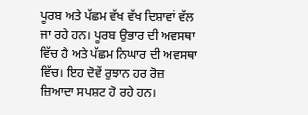ਪੂਰਬ ਅਤੇ ਪੱਛਮ ਵੱਖ ਵੱਖ ਦਿਸ਼ਾਵਾਂ ਵੱਲ ਜਾ ਰਹੇ ਹਨ। ਪੂਰਬ ਉਭਾਰ ਦੀ ਅਵਸਥਾ ਵਿੱਚ ਹੈ ਅਤੇ ਪੱਛਮ ਨਿਘਾਰ ਦੀ ਅਵਸਥਾ ਵਿੱਚ। ਇਹ ਦੋਵੇਂ ਰੁਝਾਨ ਹਰ ਰੋਜ਼ ਜ਼ਿਆਦਾ ਸਪਸ਼ਟ ਹੋ ਰਹੇ ਹਨ।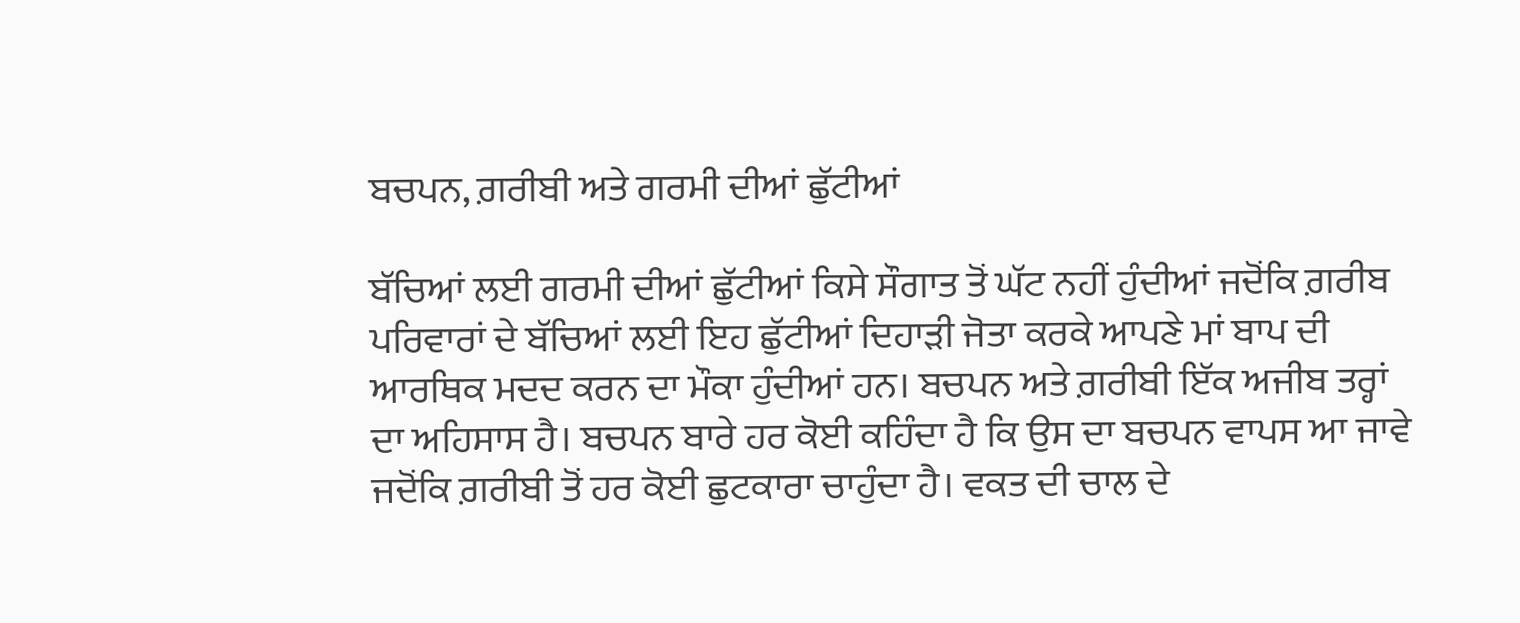ਬਚਪਨ, ਗ਼ਰੀਬੀ ਅਤੇ ਗਰਮੀ ਦੀਆਂ ਛੁੱਟੀਆਂ

ਬੱਚਿਆਂ ਲਈ ਗਰਮੀ ਦੀਆਂ ਛੁੱਟੀਆਂ ਕਿਸੇ ਸੌਗਾਤ ਤੋਂ ਘੱਟ ਨਹੀਂ ਹੁੰਦੀਆਂ ਜਦੋਂਕਿ ਗ਼ਰੀਬ ਪਰਿਵਾਰਾਂ ਦੇ ਬੱਚਿਆਂ ਲਈ ਇਹ ਛੁੱਟੀਆਂ ਦਿਹਾੜੀ ਜੋਤਾ ਕਰਕੇ ਆਪਣੇ ਮਾਂ ਬਾਪ ਦੀ ਆਰਥਿਕ ਮਦਦ ਕਰਨ ਦਾ ਮੌਕਾ ਹੁੰਦੀਆਂ ਹਨ। ਬਚਪਨ ਅਤੇ ਗ਼ਰੀਬੀ ਇੱਕ ਅਜੀਬ ਤਰ੍ਹਾਂ ਦਾ ਅਹਿਸਾਸ ਹੈ। ਬਚਪਨ ਬਾਰੇ ਹਰ ਕੋਈ ਕਹਿੰਦਾ ਹੈ ਕਿ ਉਸ ਦਾ ਬਚਪਨ ਵਾਪਸ ਆ ਜਾਵੇ ਜਦੋਂਕਿ ਗ਼ਰੀਬੀ ਤੋਂ ਹਰ ਕੋਈ ਛੁਟਕਾਰਾ ਚਾਹੁੰਦਾ ਹੈ। ਵਕਤ ਦੀ ਚਾਲ ਦੇ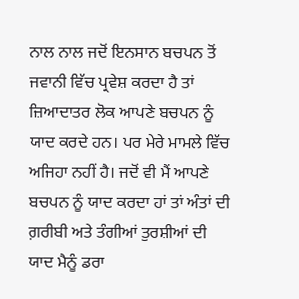ਨਾਲ ਨਾਲ ਜਦੋਂ ਇਨਸਾਨ ਬਚਪਨ ਤੋਂ ਜਵਾਨੀ ਵਿੱਚ ਪ੍ਰਵੇਸ਼ ਕਰਦਾ ਹੈ ਤਾਂ ਜ਼ਿਆਦਾਤਰ ਲੋਕ ਆਪਣੇ ਬਚਪਨ ਨੂੰ ਯਾਦ ਕਰਦੇ ਹਨ। ਪਰ ਮੇਰੇ ਮਾਮਲੇ ਵਿੱਚ ਅਜਿਹਾ ਨਹੀਂ ਹੈ। ਜਦੋਂ ਵੀ ਮੈਂ ਆਪਣੇ ਬਚਪਨ ਨੂੰ ਯਾਦ ਕਰਦਾ ਹਾਂ ਤਾਂ ਅੰਤਾਂ ਦੀ ਗ਼ਰੀਬੀ ਅਤੇ ਤੰਗੀਆਂ ਤੁਰਸ਼ੀਆਂ ਦੀ ਯਾਦ ਮੈਨੂੰ ਡਰਾ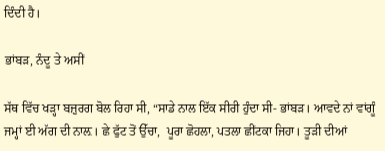ਦਿੰਦੀ ਹੈ।

ਭਾਂਬੜ, ਨੰਦੂ ਤੇ ਅਸੀਂ

ਸੱਥ ਵਿੱਚ ਖੜ੍ਹਾ ਬਜ਼ੁਰਗ ਬੋਲ ਰਿਹਾ ਸੀ, “ਸਾਡੇ ਨਾਲ ਇੱਕ ਸੀਰੀ ਹੁੰਦਾ ਸੀ- ਭਾਂਬੜ। ਆਵਦੇ ਨਾਂ ਵਾਂਗੂੰ ਜਮ੍ਹਾਂ ਈ ਅੱਗ ਦੀ ਨਾਲ਼। ਛੇ ਫੁੱਟ ਤੋਂ ਉੱਚਾ,  ਪੂਰਾ ਛੋਹਲਾ, ਪਤਲਾ ਛੀਂਟਕਾ ਜਿਹਾ। ਤੂੜੀ ਦੀਆਂ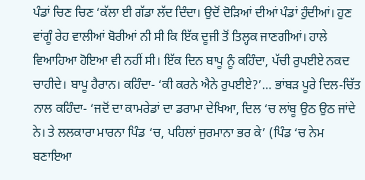ਪੰਡਾਂ ਚਿਣ ਚਿਣ ‘ਕੱਲਾ ਈ ਗੱਡਾ ਲੱਦ ਦਿੰਦਾ। ਉਦੋਂ ਦੋੜਿਆਂ ਦੀਆਂ ਪੰਡਾਂ ਹੁੰਦੀਆਂ। ਹੁਣ ਵਾਂਗੂੰ ਰੇਹ ਵਾਲੀਆਂ ਬੋਰੀਆਂ ਨੀ ਸੀ ਕਿ ਇੱਕ ਦੂਜੀ ਤੋਂ ਤਿਲ੍ਹਕ ਜਾਣਗੀਆਂ। ਹਾਲੇ ਵਿਆਹਿਆ ਹੋਇਆ ਵੀ ਨਹੀਂ ਸੀ। ਇੱਕ ਦਿਨ ਬਾਪੂ ਨੂੰ ਕਹਿੰਦਾ, ਪੱਚੀ ਰੁਪਈਏ ਨਕਦ ਚਾਹੀਦੇ। ਬਾਪੂ ਹੈਰਾਨ। ਕਹਿੰਦਾ- ‘ਕੀ ਕਰਨੇ ਐਨੇ ਰੁਪਈਏ?’… ਭਾਂਬੜ ਪੂਰੇ ਦਿਲ-ਚਿੱਤ ਨਾਲ ਕਹਿੰਦਾ- ‘ਜਦੋਂ ਦਾ ਕਾਮਰੇਡਾਂ ਦਾ ਡਰਾਮਾ ਦੇਖਿਆ, ਦਿਲ ‘ਚ ਲਾਂਬੂ ਉਠ ਉਠ ਜਾਂਦੇ ਨੇ। ਤੇ ਲਲਕਾਰਾ ਮਾਰਨਾ ਪਿੰਡ ‘ਚ, ਪਹਿਲਾਂ ਜੁਰਮਾਨਾ ਭਰ ਕੇ’ (ਪਿੰਡ ‘ਚ ਨੇਮ ਬਣਾਇਆ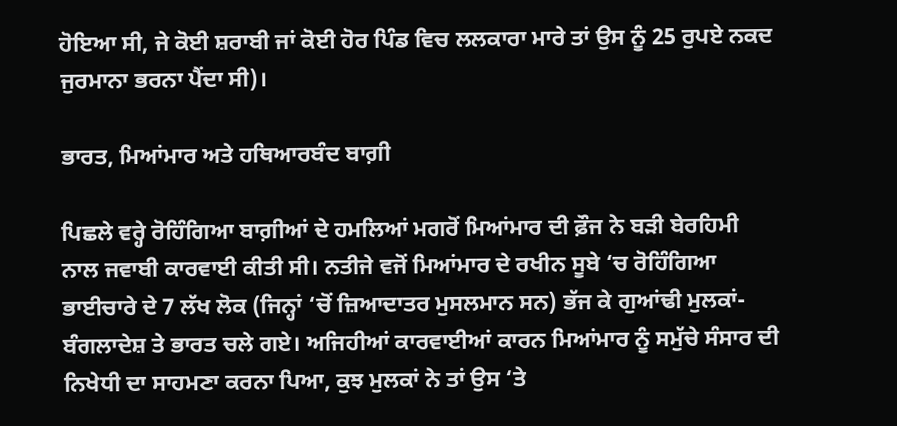ਹੋਇਆ ਸੀ, ਜੇ ਕੋਈ ਸ਼ਰਾਬੀ ਜਾਂ ਕੋਈ ਹੋਰ ਪਿੰਡ ਵਿਚ ਲਲਕਾਰਾ ਮਾਰੇ ਤਾਂ ਉਸ ਨੂੰ 25 ਰੁਪਏ ਨਕਦ ਜੁਰਮਾਨਾ ਭਰਨਾ ਪੈਂਦਾ ਸੀ)।

ਭਾਰਤ, ਮਿਆਂਮਾਰ ਅਤੇ ਹਥਿਆਰਬੰਦ ਬਾਗ਼ੀ

ਪਿਛਲੇ ਵਰ੍ਹੇ ਰੋਹਿੰਗਿਆ ਬਾਗ਼ੀਆਂ ਦੇ ਹਮਲਿਆਂ ਮਗਰੋਂ ਮਿਆਂਮਾਰ ਦੀ ਫ਼ੌਜ ਨੇ ਬੜੀ ਬੇਰਹਿਮੀ ਨਾਲ ਜਵਾਬੀ ਕਾਰਵਾਈ ਕੀਤੀ ਸੀ। ਨਤੀਜੇ ਵਜੋਂ ਮਿਆਂਮਾਰ ਦੇ ਰਖੀਨ ਸੂਬੇ ‘ਚ ਰੋਹਿੰਗਿਆ ਭਾਈਚਾਰੇ ਦੇ 7 ਲੱਖ ਲੋਕ (ਜਿਨ੍ਹਾਂ ‘ਚੋਂ ਜ਼ਿਆਦਾਤਰ ਮੁਸਲਮਾਨ ਸਨ) ਭੱਜ ਕੇ ਗੁਆਂਢੀ ਮੁਲਕਾਂ- ਬੰਗਲਾਦੇਸ਼ ਤੇ ਭਾਰਤ ਚਲੇ ਗਏ। ਅਜਿਹੀਆਂ ਕਾਰਵਾਈਆਂ ਕਾਰਨ ਮਿਆਂਮਾਰ ਨੂੰ ਸਮੁੱਚੇ ਸੰਸਾਰ ਦੀ ਨਿਖੇਧੀ ਦਾ ਸਾਹਮਣਾ ਕਰਨਾ ਪਿਆ, ਕੁਝ ਮੁਲਕਾਂ ਨੇ ਤਾਂ ਉਸ ‘ਤੇ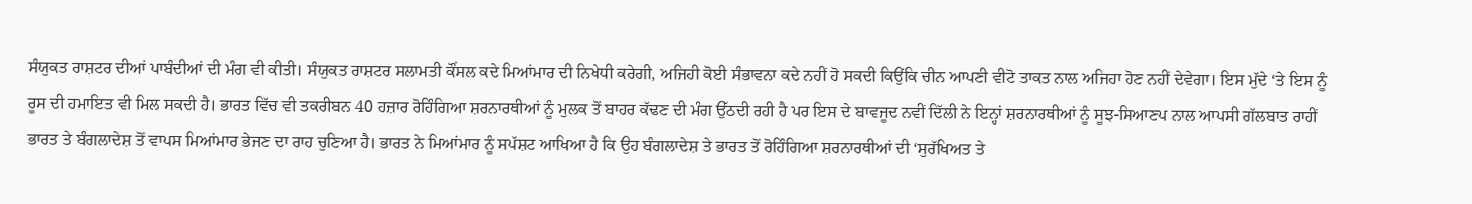ਸੰਯੁਕਤ ਰਾਸ਼ਟਰ ਦੀਆਂ ਪਾਬੰਦੀਆਂ ਦੀ ਮੰਗ ਵੀ ਕੀਤੀ। ਸੰਯੁਕਤ ਰਾਸ਼ਟਰ ਸਲਾਮਤੀ ਕੌਂਸਲ ਕਦੇ ਮਿਆਂਮਾਰ ਦੀ ਨਿਖੇਧੀ ਕਰੇਗੀ, ਅਜਿਹੀ ਕੋਈ ਸੰਭਾਵਨਾ ਕਦੇ ਨਹੀਂ ਹੋ ਸਕਦੀ ਕਿਉਂਕਿ ਚੀਨ ਆਪਣੀ ਵੀਟੋ ਤਾਕਤ ਨਾਲ ਅਜਿਹਾ ਹੋਣ ਨਹੀਂ ਦੇਵੇਗਾ। ਇਸ ਮੁੱਦੇ ‘ਤੇ ਇਸ ਨੂੰ ਰੂਸ ਦੀ ਹਮਾਇਤ ਵੀ ਮਿਲ ਸਕਦੀ ਹੈ। ਭਾਰਤ ਵਿੱਚ ਵੀ ਤਕਰੀਬਨ 40 ਹਜ਼ਾਰ ਰੋਹਿੰਗਿਆ ਸ਼ਰਨਾਰਥੀਆਂ ਨੂੰ ਮੁਲਕ ਤੋਂ ਬਾਹਰ ਕੱਢਣ ਦੀ ਮੰਗ ਉੱਠਦੀ ਰਹੀ ਹੈ ਪਰ ਇਸ ਦੇ ਬਾਵਜੂਦ ਨਵੀਂ ਦਿੱਲੀ ਨੇ ਇਨ੍ਹਾਂ ਸ਼ਰਨਾਰਥੀਆਂ ਨੂੰ ਸੂਝ-ਸਿਆਣਪ ਨਾਲ ਆਪਸੀ ਗੱਲਬਾਤ ਰਾਹੀਂ ਭਾਰਤ ਤੇ ਬੰਗਲਾਦੇਸ਼ ਤੋਂ ਵਾਪਸ ਮਿਆਂਮਾਰ ਭੇਜਣ ਦਾ ਰਾਹ ਚੁਣਿਆ ਹੈ। ਭਾਰਤ ਨੇ ਮਿਆਂਮਾਰ ਨੂੰ ਸਪੱਸ਼ਟ ਆਖਿਆ ਹੈ ਕਿ ਉਹ ਬੰਗਲਾਦੇਸ਼ ਤੇ ਭਾਰਤ ਤੋਂ ਰੋਹਿੰਗਿਆ ਸ਼ਰਨਾਰਥੀਆਂ ਦੀ ‘ਸੁਰੱਖਿਅਤ ਤੇ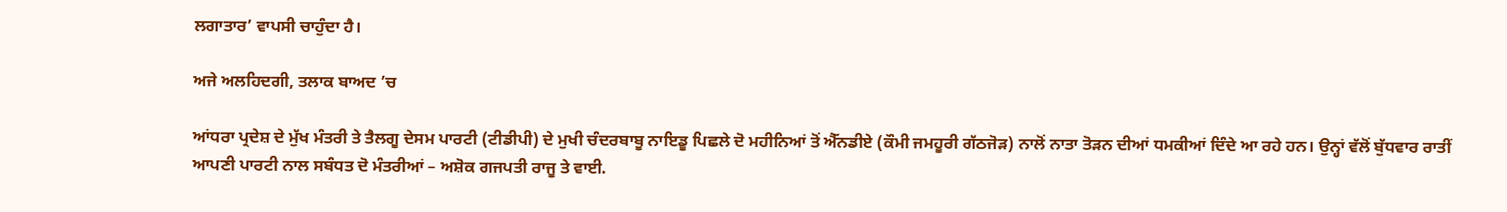ਲਗਾਤਾਰ’ ਵਾਪਸੀ ਚਾਹੁੰਦਾ ਹੈ।

ਅਜੇ ਅਲਹਿਦਗੀ, ਤਲਾਕ ਬਾਅਦ ’ਚ

ਆਂਧਰਾ ਪ੍ਰਦੇਸ਼ ਦੇ ਮੁੱਖ ਮੰਤਰੀ ਤੇ ਤੈਲਗੂ ਦੇਸਮ ਪਾਰਟੀ (ਟੀਡੀਪੀ) ਦੇ ਮੁਖੀ ਚੰਦਰਬਾਬੂ ਨਾਇਡੂ ਪਿਛਲੇ ਦੋ ਮਹੀਨਿਆਂ ਤੋਂ ਐੱਨਡੀਏ (ਕੌਮੀ ਜਮਹੂਰੀ ਗੱਠਜੋੜ) ਨਾਲੋਂ ਨਾਤਾ ਤੋੜਨ ਦੀਆਂ ਧਮਕੀਆਂ ਦਿੰਦੇ ਆ ਰਹੇ ਹਨ। ਉਨ੍ਹਾਂ ਵੱਲੋਂ ਬੁੱਧਵਾਰ ਰਾਤੀਂ ਆਪਣੀ ਪਾਰਟੀ ਨਾਲ ਸਬੰਧਤ ਦੋ ਮੰਤਰੀਆਂ – ਅਸ਼ੋਕ ਗਜਪਤੀ ਰਾਜੂ ਤੇ ਵਾਈ.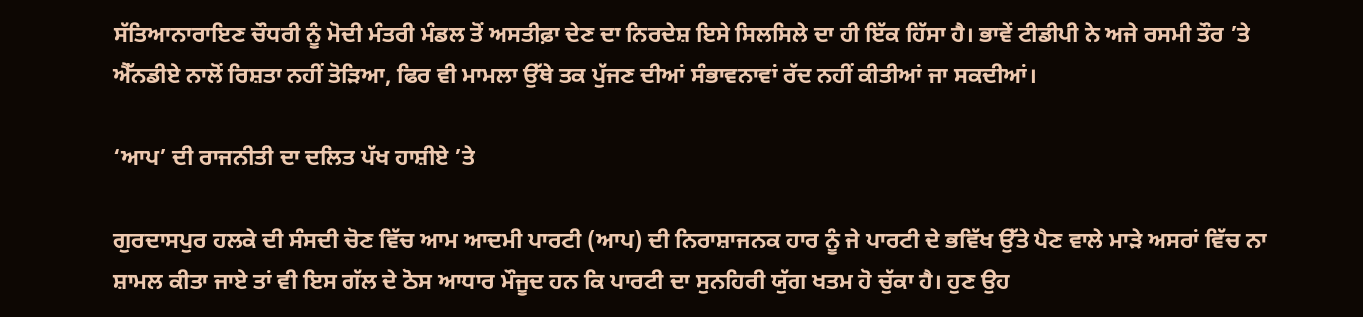ਸੱਤਿਆਨਾਰਾਇਣ ਚੌਧਰੀ ਨੂੰ ਮੋਦੀ ਮੰਤਰੀ ਮੰਡਲ ਤੋਂ ਅਸਤੀਫ਼ਾ ਦੇਣ ਦਾ ਨਿਰਦੇਸ਼ ਇਸੇ ਸਿਲਸਿਲੇ ਦਾ ਹੀ ਇੱਕ ਹਿੱਸਾ ਹੈ। ਭਾਵੇਂ ਟੀਡੀਪੀ ਨੇ ਅਜੇ ਰਸਮੀ ਤੌਰ ’ਤੇ ਐੱਨਡੀਏ ਨਾਲੋਂ ਰਿਸ਼ਤਾ ਨਹੀਂ ਤੋੜਿਆ, ਫਿਰ ਵੀ ਮਾਮਲਾ ਉੱਥੇ ਤਕ ਪੁੱਜਣ ਦੀਆਂ ਸੰਭਾਵਨਾਵਾਂ ਰੱਦ ਨਹੀਂ ਕੀਤੀਆਂ ਜਾ ਸਕਦੀਆਂ।

‘ਆਪ’ ਦੀ ਰਾਜਨੀਤੀ ਦਾ ਦਲਿਤ ਪੱਖ ਹਾਸ਼ੀਏ ’ਤੇ

ਗੁਰਦਾਸਪੁਰ ਹਲਕੇ ਦੀ ਸੰਸਦੀ ਚੋਣ ਵਿੱਚ ਆਮ ਆਦਮੀ ਪਾਰਟੀ (ਆਪ) ਦੀ ਨਿਰਾਸ਼ਾਜਨਕ ਹਾਰ ਨੂੰ ਜੇ ਪਾਰਟੀ ਦੇ ਭਵਿੱਖ ਉੱਤੇ ਪੈਣ ਵਾਲੇ ਮਾੜੇ ਅਸਰਾਂ ਵਿੱਚ ਨਾ ਸ਼ਾਮਲ ਕੀਤਾ ਜਾਏ ਤਾਂ ਵੀ ਇਸ ਗੱਲ ਦੇ ਠੋਸ ਆਧਾਰ ਮੌਜੂਦ ਹਨ ਕਿ ਪਾਰਟੀ ਦਾ ਸੁਨਹਿਰੀ ਯੁੱਗ ਖਤਮ ਹੋ ਚੁੱਕਾ ਹੈ। ਹੁਣ ਉਹ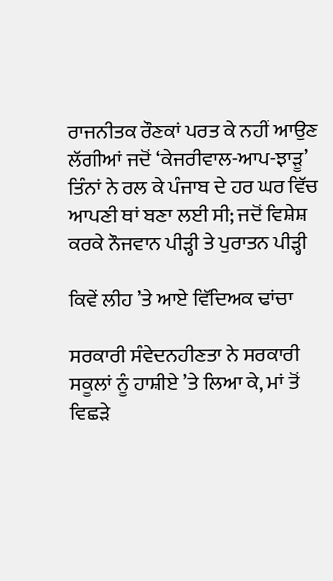ਰਾਜਨੀਤਕ ਰੌਣਕਾਂ ਪਰਤ ਕੇ ਨਹੀਂ ਆਉਣ ਲੱਗੀਆਂ ਜਦੋਂ ‘ਕੇਜਰੀਵਾਲ-ਆਪ-ਝਾੜੂ’ ਤਿੰਨਾਂ ਨੇ ਰਲ ਕੇ ਪੰਜਾਬ ਦੇ ਹਰ ਘਰ ਵਿੱਚ ਆਪਣੀ ਥਾਂ ਬਣਾ ਲਈ ਸੀ; ਜਦੋਂ ਵਿਸ਼ੇਸ਼ ਕਰਕੇ ਨੌਜਵਾਨ ਪੀੜ੍ਹੀ ਤੇ ਪੁਰਾਤਨ ਪੀੜ੍ਹੀ

ਕਿਵੇਂ ਲੀਹ ’ਤੇ ਆਏ ਵਿੱਦਿਅਕ ਢਾਂਚਾ

ਸਰਕਾਰੀ ਸੰਵੇਦਨਹੀਣਤਾ ਨੇ ਸਰਕਾਰੀ ਸਕੂਲਾਂ ਨੂੰ ਹਾਸ਼ੀਏ ’ਤੇ ਲਿਆ ਕੇ, ਮਾਂ ਤੋਂ ਵਿਛੜੇ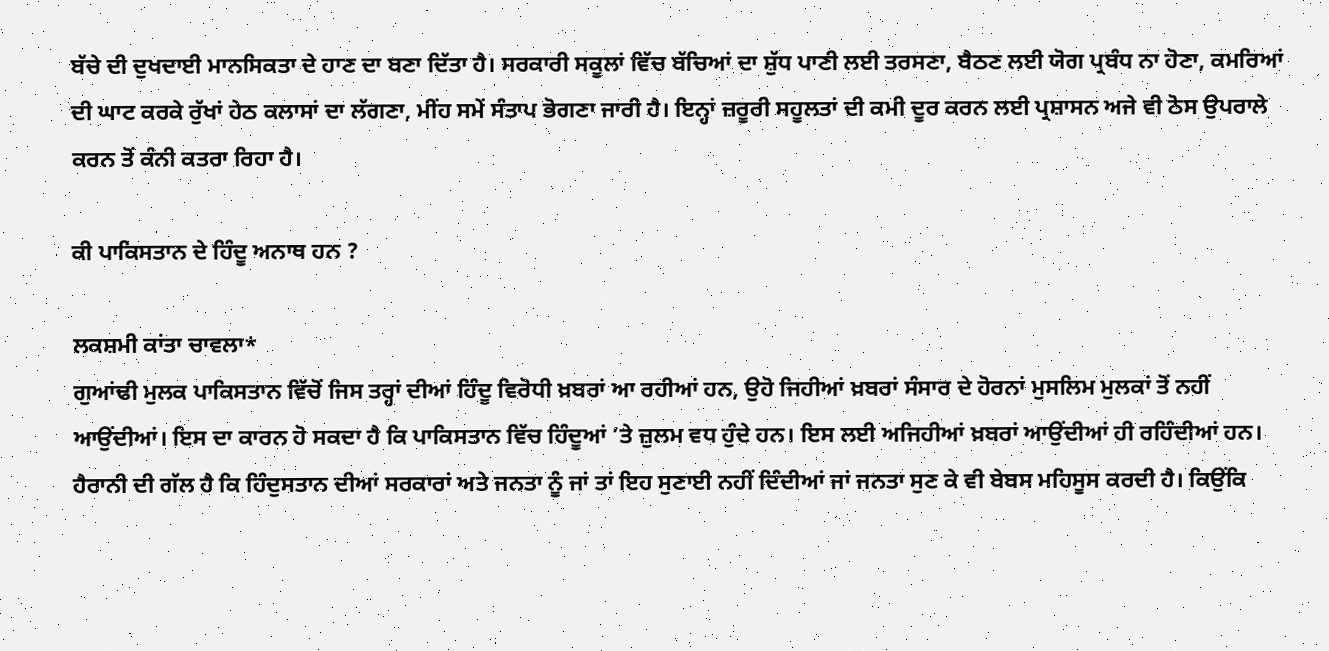ਬੱਚੇ ਦੀ ਦੁਖਦਾਈ ਮਾਨਸਿਕਤਾ ਦੇ ਹਾਣ ਦਾ ਬਣਾ ਦਿੱਤਾ ਹੈ। ਸਰਕਾਰੀ ਸਕੂਲਾਂ ਵਿੱਚ ਬੱਚਿਆਂ ਦਾ ਸ਼ੁੱਧ ਪਾਣੀ ਲਈ ਤਰਸਣਾ, ਬੈਠਣ ਲਈ ਯੋਗ ਪ੍ਰਬੰਧ ਨਾ ਹੋਣਾ, ਕਮਰਿਆਂ ਦੀ ਘਾਟ ਕਰਕੇ ਰੁੱਖਾਂ ਹੇਠ ਕਲਾਸਾਂ ਦਾ ਲੱਗਣਾ, ਮੀਂਹ ਸਮੇਂ ਸੰਤਾਪ ਭੋਗਣਾ ਜਾਰੀ ਹੈ। ਇਨ੍ਹਾਂ ਜ਼ਰੂਰੀ ਸਹੂਲਤਾਂ ਦੀ ਕਮੀ ਦੂਰ ਕਰਨ ਲਈ ਪ੍ਰਸ਼ਾਸਨ ਅਜੇ ਵੀ ਠੋਸ ਉਪਰਾਲੇ ਕਰਨ ਤੋਂ ਕੰਨੀ ਕਤਰਾ ਰਿਹਾ ਹੈ।

ਕੀ ਪਾਕਿਸਤਾਨ ਦੇ ਹਿੰਦੂ ਅਨਾਥ ਹਨ ?

ਲਕਸ਼ਮੀ ਕਾਂਤਾ ਚਾਵਲਾ*
ਗੁਆਂਢੀ ਮੁਲਕ ਪਾਕਿਸਤਾਨ ਵਿੱਚੋਂ ਜਿਸ ਤਰ੍ਹਾਂ ਦੀਆਂ ਹਿੰਦੂ ਵਿਰੋਧੀ ਖ਼ਬਰਾਂ ਆ ਰਹੀਆਂ ਹਨ, ਉਹੋ ਜਿਹੀਆਂ ਖ਼ਬਰਾਂ ਸੰਸਾਰ ਦੇ ਹੋਰਨਾਂ ਮੁਸਲਿਮ ਮੁਲਕਾਂ ਤੋਂ ਨਹੀਂ ਆਉਂਦੀਆਂ। ਇਸ ਦਾ ਕਾਰਨ ਹੋ ਸਕਦਾ ਹੈ ਕਿ ਪਾਕਿਸਤਾਨ ਵਿੱਚ ਹਿੰਦੂਆਂ ’ਤੇ ਜ਼ੁਲਮ ਵਧ ਹੁੰਦੇ ਹਨ। ਇਸ ਲਈ ਅਜਿਹੀਆਂ ਖ਼ਬਰਾਂ ਆਉਂਦੀਆਂ ਹੀ ਰਹਿੰਦੀਆਂ ਹਨ। ਹੈਰਾਨੀ ਦੀ ਗੱਲ ਹੈ ਕਿ ਹਿੰਦੁਸਤਾਨ ਦੀਆਂ ਸਰਕਾਰਾਂ ਅਤੇ ਜਨਤਾ ਨੂੰ ਜਾਂ ਤਾਂ ਇਹ ਸੁਣਾਈ ਨਹੀਂ ਦਿੰਦੀਆਂ ਜਾਂ ਜਨਤਾ ਸੁਣ ਕੇ ਵੀ ਬੇਬਸ ਮਹਿਸੂਸ ਕਰਦੀ ਹੈ। ਕਿਉਂਕਿ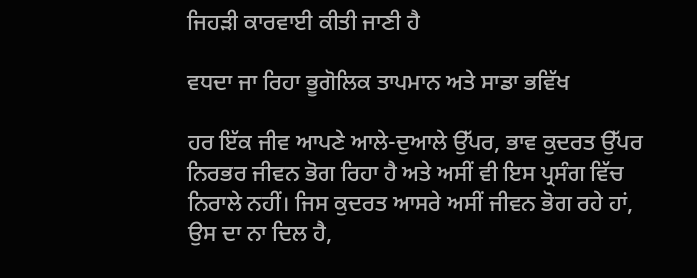ਜਿਹੜੀ ਕਾਰਵਾਈ ਕੀਤੀ ਜਾਣੀ ਹੈ

ਵਧਦਾ ਜਾ ਰਿਹਾ ਭੂਗੋਲਿਕ ਤਾਪਮਾਨ ਅਤੇ ਸਾਡਾ ਭਵਿੱਖ

ਹਰ ਇੱਕ ਜੀਵ ਆਪਣੇ ਆਲੇ-ਦੁਆਲੇ ਉੱਪਰ, ਭਾਵ ਕੁਦਰਤ ਉੱਪਰ ਨਿਰਭਰ ਜੀਵਨ ਭੋਗ ਰਿਹਾ ਹੈ ਅਤੇ ਅਸੀਂ ਵੀ ਇਸ ਪ੍ਰਸੰਗ ਵਿੱਚ ਨਿਰਾਲੇ ਨਹੀਂ। ਜਿਸ ਕੁਦਰਤ ਆਸਰੇ ਅਸੀਂ ਜੀਵਨ ਭੋਗ ਰਹੇ ਹਾਂ, ਉਸ ਦਾ ਨਾ ਦਿਲ ਹੈ,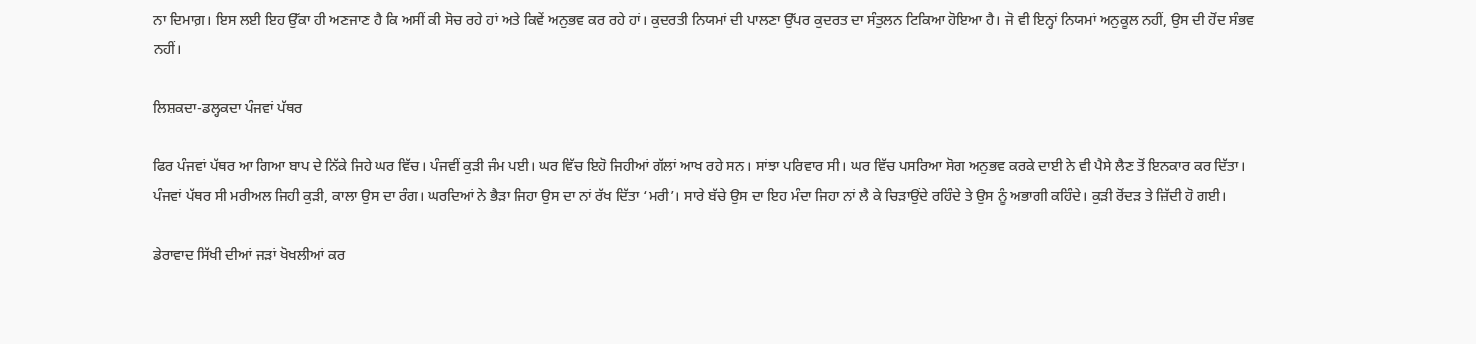ਨਾ ਦਿਮਾਗ਼। ਇਸ ਲਈ ਇਹ ਉੱਕਾ ਹੀ ਅਣਜਾਣ ਹੈ ਕਿ ਅਸੀਂ ਕੀ ਸੋਚ ਰਹੇ ਹਾਂ ਅਤੇ ਕਿਵੇਂ ਅਨੁਭਵ ਕਰ ਰਹੇ ਹਾਂ। ਕੁਦਰਤੀ ਨਿਯਮਾਂ ਦੀ ਪਾਲਣਾ ਉੱਪਰ ਕੁਦਰਤ ਦਾ ਸੰਤੁਲਨ ਟਿਕਿਆ ਹੋਇਆ ਹੈ। ਜੋ ਵੀ ਇਨ੍ਹਾਂ ਨਿਯਮਾਂ ਅਨੁਕੂਲ ਨਹੀਂ, ਉਸ ਦੀ ਹੋਂਦ ਸੰਭਵ ਨਹੀਂ।

ਲਿਸ਼ਕਦਾ-ਡਲ੍ਹਕਦਾ ਪੰਜਵਾਂ ਪੱਥਰ

ਫਿਰ ਪੰਜਵਾਂ ਪੱਥਰ ਆ ਗਿਆ ਬਾਪ ਦੇ ਨਿੱਕੇ ਜਿਹੇ ਘਰ ਵਿੱਚ। ਪੰਜਵੀਂ ਕੁੜੀ ਜੰਮ ਪਈ। ਘਰ ਵਿੱਚ ਇਹੋ ਜਿਹੀਆਂ ਗੱਲਾਂ ਆਖ ਰਹੇ ਸਨ। ਸਾਂਝਾ ਪਰਿਵਾਰ ਸੀ। ਘਰ ਵਿੱਚ ਪਸਰਿਆ ਸੋਗ ਅਨੁਭਵ ਕਰਕੇ ਦਾਈ ਨੇ ਵੀ ਪੈਸੇ ਲੈਣ ਤੋਂ ਇਨਕਾਰ ਕਰ ਦਿੱਤਾ।  ਪੰਜਵਾਂ ਪੱਥਰ ਸੀ ਮਰੀਅਲ ਜਿਹੀ ਕੁੜੀ, ਕਾਲਾ ਉਸ ਦਾ ਰੰਗ। ਘਰਦਿਆਂ ਨੇ ਭੈੜਾ ਜਿਹਾ ਉਸ ਦਾ ਨਾਂ ਰੱਖ ਦਿੱਤਾ ‘ਮਰੀ’। ਸਾਰੇ ਬੱਚੇ ਉਸ ਦਾ ਇਹ ਮੰਦਾ ਜਿਹਾ ਨਾਂ ਲੈ ਕੇ ਚਿੜਾਉਂਦੇ ਰਹਿੰਦੇ ਤੇ ਉਸ ਨੂੰ ਅਭਾਗੀ ਕਹਿੰਦੇ। ਕੁੜੀ ਰੋਂਦੜ ਤੇ ਜ਼ਿੱਦੀ ਹੋ ਗਈ।

ਡੇਰਾਵਾਦ ਸਿੱਖੀ ਦੀਆਂ ਜੜਾਂ ਖੋਖਲੀਆਂ ਕਰ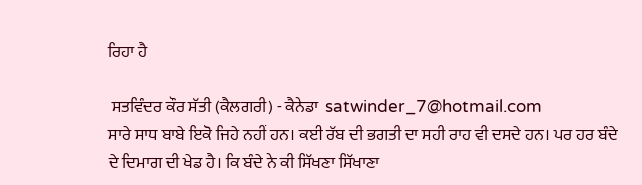ਰਿਹਾ ਹੈ

 ਸਤਵਿੰਦਰ ਕੌਰ ਸੱਤੀ (ਕੈਲਗਰੀ) - ਕੈਨੇਡਾ  satwinder_7@hotmail.com
ਸਾਰੇ ਸਾਧ ਬਾਬੇ ਇਕੋ ਜਿਹੇ ਨਹੀਂ ਹਨ। ਕਈ ਰੱਬ ਦੀ ਭਗਤੀ ਦਾ ਸਹੀ ਰਾਹ ਵੀ ਦਸਦੇ ਹਨ। ਪਰ ਹਰ ਬੰਦੇ ਦੇ ਦਿਮਾਗ ਦੀ ਖੇਡ ਹੈ। ਕਿ ਬੰਦੇ ਨੇ ਕੀ ਸਿੱਖਣਾ ਸਿੱਖਾਣਾ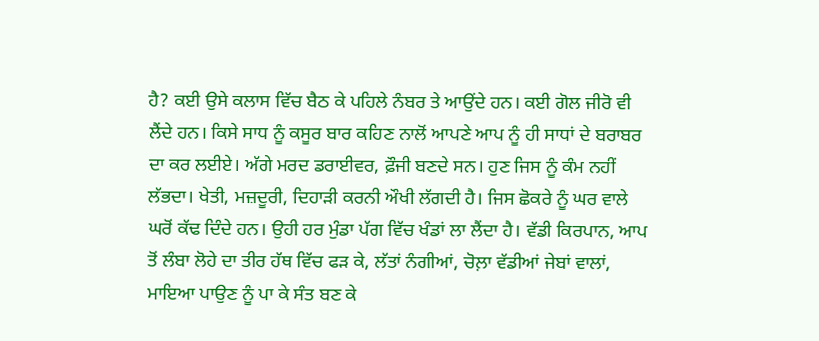ਹੈ? ਕਈ ਉਸੇ ਕਲਾਸ ਵਿੱਚ ਬੈਠ ਕੇ ਪਹਿਲੇ ਨੰਬਰ ਤੇ ਆਉਂਦੇ ਹਨ। ਕਈ ਗੋਲ ਜੀਰੋ ਵੀ ਲੈਂਦੇ ਹਨ। ਕਿਸੇ ਸਾਧ ਨੂੰ ਕਸੂਰ ਬਾਰ ਕਹਿਣ ਨਾਲੋਂ ਆਪਣੇ ਆਪ ਨੂੰ ਹੀ ਸਾਧਾਂ ਦੇ ਬਰਾਬਰ ਦਾ ਕਰ ਲਈਏ। ਅੱਗੇ ਮਰਦ ਡਰਾਈਵਰ, ਫ਼ੌਜੀ ਬਣਦੇ ਸਨ। ਹੁਣ ਜਿਸ ਨੂੰ ਕੰਮ ਨਹੀਂ ਲੱਭਦਾ। ਖੇਤੀ, ਮਜ਼ਦੂਰੀ, ਦਿਹਾੜੀ ਕਰਨੀ ਔਖੀ ਲੱਗਦੀ ਹੈ। ਜਿਸ ਛੋਕਰੇ ਨੂੰ ਘਰ ਵਾਲੇ ਘਰੋਂ ਕੱਢ ਦਿੰਦੇ ਹਨ। ਉਹੀ ਹਰ ਮੁੰਡਾ ਪੱਗ ਵਿੱਚ ਖੰਡਾਂ ਲਾ ਲੈਂਦਾ ਹੈ। ਵੱਡੀ ਕਿਰਪਾਨ, ਆਪ ਤੋਂ ਲੰਬਾ ਲੋਹੇ ਦਾ ਤੀਰ ਹੱਥ ਵਿੱਚ ਫੜ ਕੇ, ਲੱਤਾਂ ਨੰਗੀਆਂ, ਚੋਲ਼ਾ ਵੱਡੀਆਂ ਜੇਬਾਂ ਵਾਲਾਂ, ਮਾਇਆ ਪਾਉਣ ਨੂੰ ਪਾ ਕੇ ਸੰਤ ਬਣ ਕੇ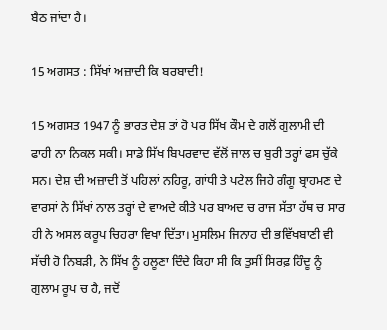ਬੈਠ ਜਾਂਦਾ ਹੈ।

15 ਅਗਸਤ : ਸਿੱਖਾਂ ਅਜ਼ਾਦੀ ਕਿ ਬਰਬਾਦੀ!

15 ਅਗਸਤ 1947 ਨੂੰ ਭਾਰਤ ਦੇਸ਼ ਤਾਂ ਹੋ ਪਰ ਸਿੱਖ ਕੌਮ ਦੇ ਗਲੋਂ ਗੁਲਾਮੀ ਦੀ ਫਾਹੀ ਨਾ ਨਿਕਲ ਸਕੀ। ਸਾਡੇ ਸਿੱਖ ਬਿਪਰਵਾਦ ਵੱਲੋਂ ਜਾਲ ਚ ਬੁਰੀ ਤਰ੍ਹਾਂ ਫਸ ਚੁੱਕੇ ਸਨ। ਦੇਸ਼ ਦੀ ਅਜ਼ਾਦੀ ਤੋਂ ਪਹਿਲਾਂ ਨਹਿਰੂ, ਗਾਂਧੀ ਤੇ ਪਟੇਲ ਜਿਹੇ ਗੰਗੂ ਬ੍ਰਾਹਮਣ ਦੇ ਵਾਰਸਾਂ ਨੇ ਸਿੱਖਾਂ ਨਾਲ ਤਰ੍ਹਾਂ ਦੇ ਵਾਅਦੇ ਕੀਤੇ ਪਰ ਬਾਅਦ ਚ ਰਾਜ ਸੱਤਾ ਹੱਥ ਚ ਸਾਰ ਹੀ ਨੇ ਅਸਲ ਕਰੂਪ ਚਿਹਰਾ ਵਿਖਾ ਦਿੱਤਾ। ਮੁਸਲਿਮ ਜਿਨਾਹ ਦੀ ਭਵਿੱਖਬਾਣੀ ਵੀ ਸੱਚੀ ਹੋ ਨਿਬੜੀ, ਨੇ ਸਿੱਖ ਨੂੰ ਹਲੂਣਾ ਦਿੰਦੇ ਕਿਹਾ ਸੀ ਕਿ ਤੁਸੀਂ ਸਿਰਫ਼ ਹਿੰਦੂ ਨੂੰ ਗੁਲਾਮ ਰੂਪ ਚ ਹੈ, ਜਦੋਂ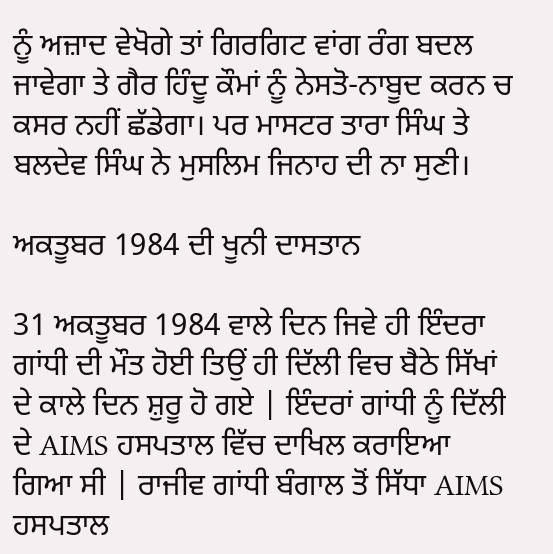ਨੂੰ ਅਜ਼ਾਦ ਵੇਖੋਗੇ ਤਾਂ ਗਿਰਗਿਟ ਵਾਂਗ ਰੰਗ ਬਦਲ ਜਾਵੇਗਾ ਤੇ ਗੈਰ ਹਿੰਦੂ ਕੌਮਾਂ ਨੂੰ ਨੇਸਤੋ-ਨਾਬੂਦ ਕਰਨ ਚ ਕਸਰ ਨਹੀਂ ਛੱਡੇਗਾ। ਪਰ ਮਾਸਟਰ ਤਾਰਾ ਸਿੰਘ ਤੇ ਬਲਦੇਵ ਸਿੰਘ ਨੇ ਮੁਸਲਿਮ ਜਿਨਾਹ ਦੀ ਨਾ ਸੁਣੀ।

ਅਕਤੂਬਰ 1984 ਦੀ ਖੂਨੀ ਦਾਸਤਾਨ

31 ਅਕਤੂਬਰ 1984 ਵਾਲੇ ਦਿਨ ਜਿਵੇ ਹੀ ਇੰਦਰਾ ਗਾਂਧੀ ਦੀ ਮੌਤ ਹੋਈ ਤਿਉਂ ਹੀ ਦਿੱਲੀ ਵਿਚ ਬੈਠੇ ਸਿੱਖਾਂ ਦੇ ਕਾਲੇ ਦਿਨ ਸ਼ੁਰੂ ਹੋ ਗਏ | ਇੰਦਰਾਂ ਗਾਂਧੀ ਨੂੰ ਦਿੱਲੀ ਦੇ AIMS ਹਸਪਤਾਲ ਵਿੱਚ ਦਾਖਿਲ ਕਰਾਇਆ ਗਿਆ ਸੀ | ਰਾਜੀਵ ਗਾਂਧੀ ਬੰਗਾਲ ਤੋਂ ਸਿੱਧਾ AIMS ਹਸਪਤਾਲ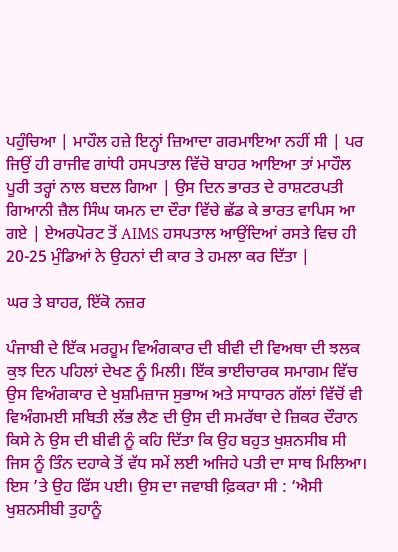ਪਹੁੰਚਿਆ | ਮਾਹੌਲ ਹਜ਼ੇ ਇਨ੍ਹਾਂ ਜ਼ਿਆਦਾ ਗਰਮਾਇਆ ਨਹੀਂ ਸੀ | ਪਰ ਜਿਉਂ ਹੀ ਰਾਜੀਵ ਗਾਂਧੀ ਹਸਪਤਾਲ ਵਿੱਚੋ ਬਾਹਰ ਆਇਆ ਤਾਂ ਮਾਹੌਲ ਪੂਰੀ ਤਰ੍ਹਾਂ ਨਾਲ ਬਦਲ ਗਿਆ | ਉਸ ਦਿਨ ਭਾਰਤ ਦੇ ਰਾਸ਼ਟਰਪਤੀ ਗਿਆਨੀ ਜ਼ੈਲ ਸਿੰਘ ਯਮਨ ਦਾ ਦੌਰਾ ਵਿੱਚੇ ਛੱਡ ਕੇ ਭਾਰਤ ਵਾਪਿਸ ਆ ਗਏ | ਏਅਰਪੋਰਟ ਤੋਂ AIMS ਹਸਪਤਾਲ ਆਉਂਦਿਆਂ ਰਸਤੇ ਵਿਚ ਹੀ 20-25 ਮੁੰਡਿਆਂ ਨੇ ਉਹਨਾਂ ਦੀ ਕਾਰ ਤੇ ਹਮਲਾ ਕਰ ਦਿੱਤਾ |

ਘਰ ਤੇ ਬਾਹਰ, ਇੱਕੋ ਨਜ਼ਰ

ਪੰਜਾਬੀ ਦੇ ਇੱਕ ਮਰਹੂਮ ਵਿਅੰਗਕਾਰ ਦੀ ਬੀਵੀ ਦੀ ਵਿਅਥਾ ਦੀ ਝਲਕ ਕੁਝ ਦਿਨ ਪਹਿਲਾਂ ਦੇਖਣ ਨੂੰ ਮਿਲੀ। ਇੱਕ ਭਾਈਚਾਰਕ ਸਮਾਗਮ ਵਿੱਚ ਉਸ ਵਿਅੰਗਕਾਰ ਦੇ ਖੁਸ਼ਮਿਜ਼ਾਜ ਸੁਭਾਅ ਅਤੇ ਸਾਧਾਰਨ ਗੱਲਾਂ ਵਿੱਚੋਂ ਵੀ ਵਿਅੰਗਮਈ ਸਥਿਤੀ ਲੱਭ ਲੈਣ ਦੀ ਉਸ ਦੀ ਸਮਰੱਥਾ ਦੇ ਜ਼ਿਕਰ ਦੌਰਾਨ ਕਿਸੇ ਨੇ ਉਸ ਦੀ ਬੀਵੀ ਨੂੰ ਕਹਿ ਦਿੱਤਾ ਕਿ ਉਹ ਬਹੁਤ ਖੁਸ਼ਨਸੀਬ ਸੀ ਜਿਸ ਨੂੰ ਤਿੰਨ ਦਹਾਕੇ ਤੋਂ ਵੱਧ ਸਮੇਂ ਲਈ ਅਜਿਹੇ ਪਤੀ ਦਾ ਸਾਥ ਮਿਲਿਆ। ਇਸ ’ਤੇ ਉਹ ਫਿੱਸ ਪਈ। ਉਸ ਦਾ ਜਵਾਬੀ ਫ਼ਿਕਰਾ ਸੀ : ‘ਐਸੀ ਖੁਸ਼ਨਸੀਬੀ ਤੁਹਾਨੂੰ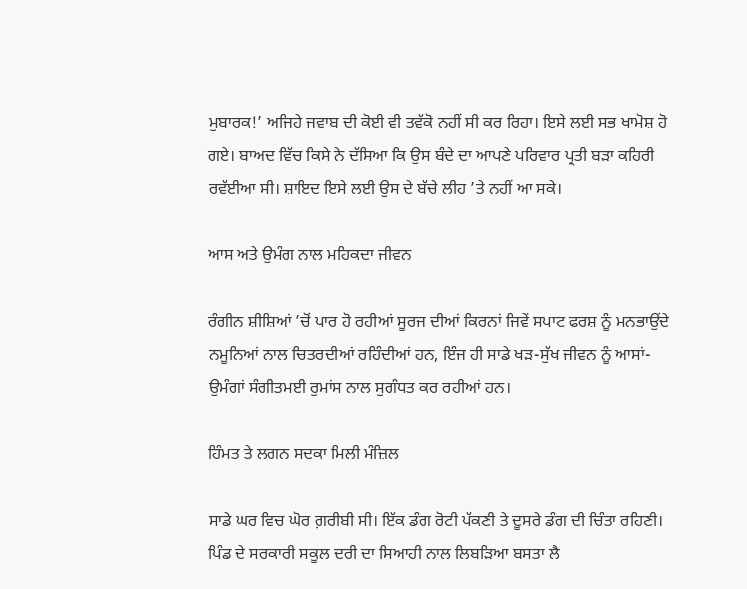ਮੁਬਾਰਕ!’ ਅਜਿਹੇ ਜਵਾਬ ਦੀ ਕੋਈ ਵੀ ਤਵੱਕੋ ਨਹੀਂ ਸੀ ਕਰ ਰਿਹਾ। ਇਸੇ ਲਈ ਸਭ ਖਾਮੋਸ਼ ਹੋ ਗਏ। ਬਾਅਦ ਵਿੱਚ ਕਿਸੇ ਨੇ ਦੱਸਿਆ ਕਿ ਉਸ ਬੰਦੇ ਦਾ ਆਪਣੇ ਪਰਿਵਾਰ ਪ੍ਰਤੀ ਬੜਾ ਕਹਿਰੀ ਰਵੱਈਆ ਸੀ। ਸ਼ਾਇਦ ਇਸੇ ਲਈ ਉਸ ਦੇ ਬੱਚੇ ਲੀਹ ’ਤੇ ਨਹੀਂ ਆ ਸਕੇ।

ਆਸ ਅਤੇ ਉਮੰਗ ਨਾਲ ਮਹਿਕਦਾ ਜੀਵਨ

ਰੰਗੀਨ ਸ਼ੀਸ਼ਿਆਂ ’ਚੋਂ ਪਾਰ ਹੋ ਰਹੀਆਂ ਸੂਰਜ ਦੀਆਂ ਕਿਰਨਾਂ ਜਿਵੇਂ ਸਪਾਟ ਫਰਸ਼ ਨੂੰ ਮਨਭਾਉਂਦੇ ਨਮੂਨਿਆਂ ਨਾਲ ਚਿਤਰਦੀਆਂ ਰਹਿੰਦੀਆਂ ਹਨ, ਇੰਜ ਹੀ ਸਾਡੇ ਖੜ-ਸੁੱਖ ਜੀਵਨ ਨੂੰ ਆਸਾਂ-ਉਮੰਗਾਂ ਸੰਗੀਤਮਈ ਰੁਮਾਂਸ ਨਾਲ ਸੁਗੰਧਤ ਕਰ ਰਹੀਆਂ ਹਨ।

ਹਿੰਮਤ ਤੇ ਲਗਨ ਸਦਕਾ ਮਿਲੀ ਮੰਜ਼ਿਲ

ਸਾਡੇ ਘਰ ਵਿਚ ਘੋਰ ਗ਼ਰੀਬੀ ਸੀ। ਇੱਕ ਡੰਗ ਰੋਟੀ ਪੱਕਣੀ ਤੇ ਦੂਸਰੇ ਡੰਗ ਦੀ ਚਿੰਤਾ ਰਹਿਣੀ। ਪਿੰਡ ਦੇ ਸਰਕਾਰੀ ਸਕੂਲ ਦਰੀ ਦਾ ਸਿਆਹੀ ਨਾਲ ਲਿਬੜਿਆ ਬਸਤਾ ਲੈ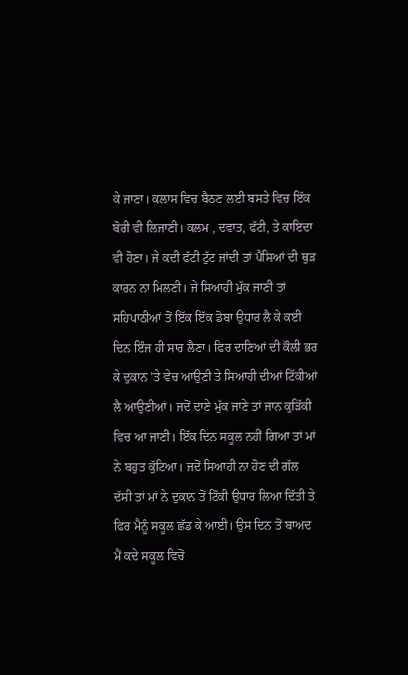ਕੇ ਜਾਣਾ। ਕਲਾਸ ਵਿਚ ਬੈਠਣ ਲਈ ਬਸਤੇ ਵਿਚ ਇੱਕ ਬੋਰੀ ਵੀ ਲਿਜਾਣੀ। ਕਲਮ , ਦਵਾਤ, ਫੱਟੀ, ਤੇ ਕਾਇਦਾ ਵੀ ਹੋਣਾ। ਜੇ ਕਦੀ ਫੱਟੀ ਟੁੱਟ ਜਾਂਦੀ ਤਾਂ ਪੈਸਿਆਂ ਦੀ ਥੁੜ ਕਾਰਨ ਨਾ ਮਿਲਣੀ। ਜੇ ਸਿਆਹੀ ਮੁੱਕ ਜਾਣੀ ਤਾਂ ਸਹਿਪਾਠੀਆਂ ਤੋਂ ਇੱਕ ਇੱਕ ਡੋਬਾ ਉਧਾਰ ਲੈ ਕੇ ਕਈ ਦਿਨ ਇੰਜ ਹੀ ਸਾਰ ਲੈਣਾ। ਫਿਰ ਦਾਣਿਆਂ ਦੀ ਕੌਲੀ ਭਰ ਕੇ ਦੁਕਾਨ ’ਤੇ ਵੇਚ ਆਉਣੀ ਤੇ ਸਿਆਹੀ ਦੀਆਂ ਟਿੱਕੀਆਂ ਲੈ ਆਉਣੀਆਂ। ਜਦੋਂ ਦਾਣੇ ਮੁੱਕ ਜਾਣੇ ਤਾਂ ਜਾਨ ਕੁੜਿੱਕੀ ਵਿਚ ਆ ਜਾਣੀ। ਇੱਕ ਦਿਨ ਸਕੂਲ ਨਹੀਂ ਗਿਆ ਤਾਂ ਮਾਂ ਨੇ ਬਹੁਤ ਕੁੱਟਿਆ। ਜਦੋਂ ਸਿਆਹੀ ਨਾ ਹੋਣ ਦੀ ਗੱਲ ਦੱਸੀ ਤਾਂ ਮਾਂ ਨੇ ਦੁਕਾਨ ਤੋਂ ਟਿੱਕੀ ਉਧਾਰ ਲਿਆ ਦਿੱਤੀ ਤੇ ਫਿਰ ਮੈਨੂੰ ਸਕੂਲ ਛੱਡ ਕੇ ਆਈ। ਉਸ ਦਿਨ ਤੋਂ ਬਾਅਦ ਮੈਂ ਕਦੇ ਸਕੂਲ ਵਿਚੋਂ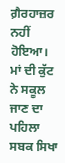ਗ਼ੈਰਹਾਜ਼ਰ ਨਹੀਂ ਹੋਇਆ। ਮਾਂ ਦੀ ਕੁੱਟ ਨੇ ਸਕੂਲ ਜਾਣ ਦਾ ਪਹਿਲਾ ਸਬਕ ਸਿਖਾ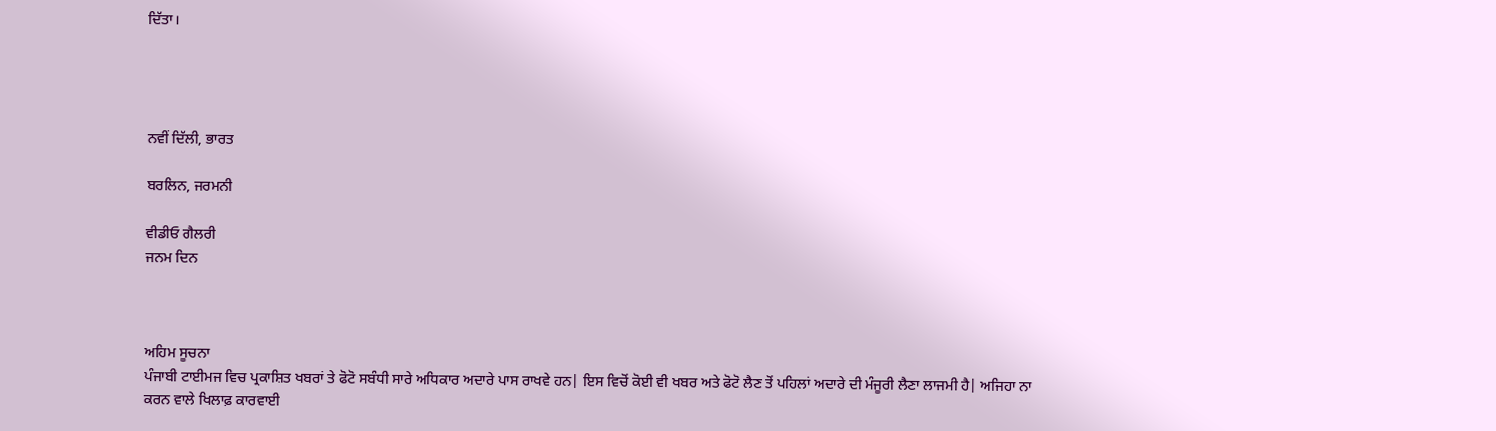ਦਿੱਤਾ।




ਨਵੀਂ ਦਿੱਲੀ, ਭਾਰਤ

ਬਰਲਿਨ, ਜਰਮਨੀ

ਵੀਡੀਓ ਗੈਲਰੀ
ਜਨਮ ਦਿਨ



ਅਹਿਮ ਸੂਚਨਾ
ਪੰਜਾਬੀ ਟਾਈਮਜ ਵਿਚ ਪ੍ਰਕਾਸ਼ਿਤ ਖਬਰਾਂ ਤੇ ਫੋਟੋ ਸਬੰਧੀ ਸਾਰੇ ਅਧਿਕਾਰ ਅਦਾਰੇ ਪਾਸ ਰਾਖਵੇ ਹਨ| ਇਸ ਵਿਚੋਂ ਕੋਈ ਵੀ ਖਬਰ ਅਤੇ ਫੋਟੋ ਲੈਣ ਤੋਂ ਪਹਿਲਾਂ ਅਦਾਰੇ ਦੀ ਮੰਜੂਰੀ ਲੈਣਾ ਲਾਜਮੀ ਹੈ| ਅਜਿਹਾ ਨਾ ਕਰਨ ਵਾਲੇ ਖਿਲਾਫ਼ ਕਾਰਵਾਈ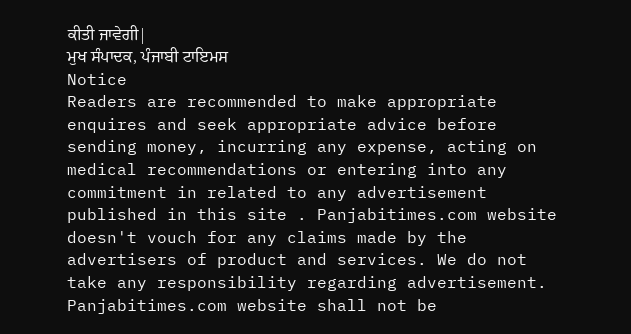ਕੀਤੀ ਜਾਵੇਗੀ|
ਮੁਖ ਸੰਪਾਦਕ, ਪੰਜਾਬੀ ਟਾਇਮਸ
Notice
Readers are recommended to make appropriate enquires and seek appropriate advice before sending money, incurring any expense, acting on medical recommendations or entering into any commitment in related to any advertisement published in this site . Panjabitimes.com website doesn't vouch for any claims made by the advertisers of product and services. We do not take any responsibility regarding advertisement. Panjabitimes.com website shall not be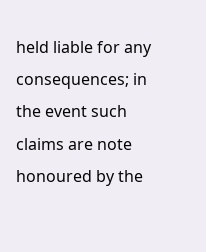held liable for any consequences; in the event such claims are note honoured by the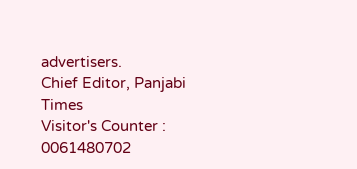advertisers.
Chief Editor, Panjabi Times
Visitor's Counter :   0061480702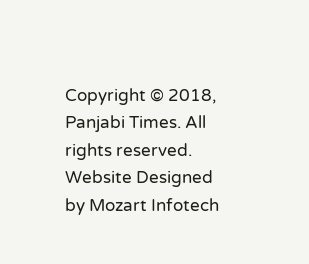Copyright © 2018, Panjabi Times. All rights reserved. Website Designed by Mozart Infotech